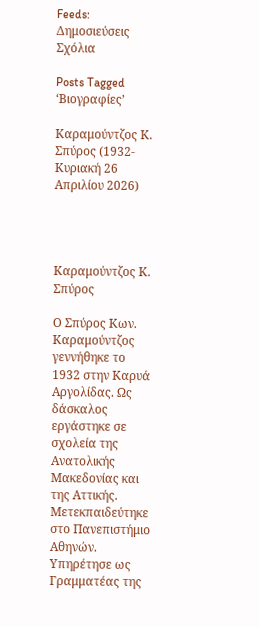Feeds:
Δημοσιεύσεις
Σχόλια

Posts Tagged ‘Βιογραφίες’

Καραμούντζος Κ. Σπύρος (1932- Κυριακή 26 Απριλίου 2026)




Καραμούντζος Κ. Σπύρος

Ο Σπύρος Κων. Καραμούντζος γεννήθηκε το 1932 στην Καρυά Αργολίδας. Ως δάσκαλος εργάστηκε σε σχολεία της Ανατολικής Μακεδονίας και της Αττικής. Μετεκπαιδεύτηκε στο Πανεπιστήμιο Αθηνών. Υπηρέτησε ως Γραμματέας της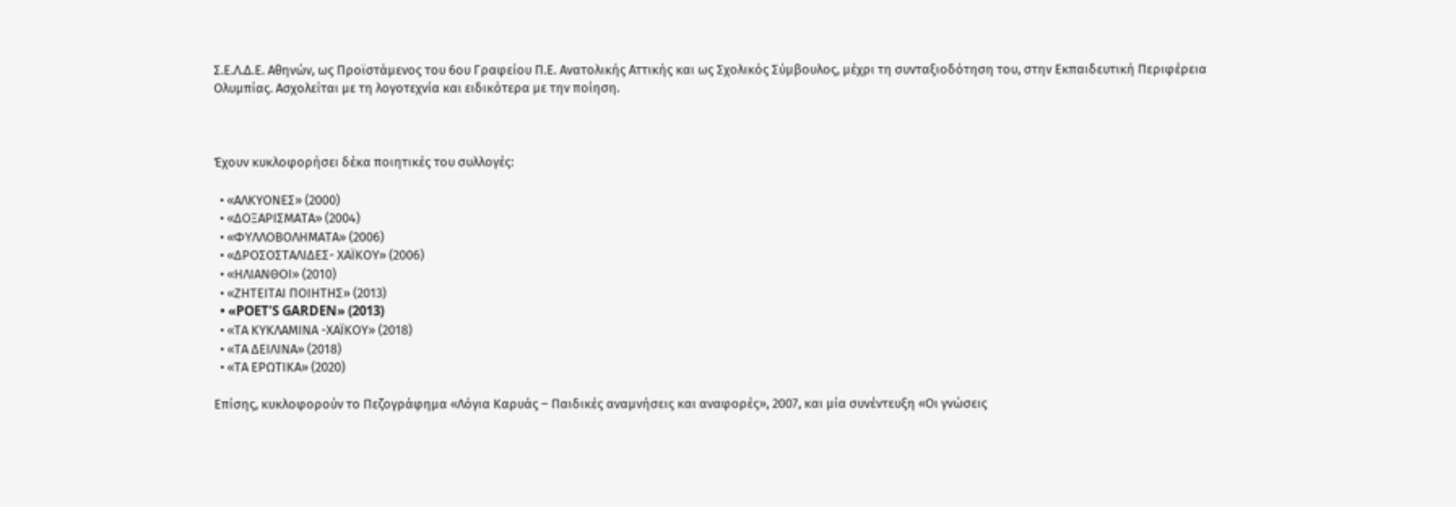Σ.Ε.Λ.Δ.Ε. Αθηνών, ως Προϊστάμενος του 6ου Γραφείου Π.Ε. Ανατολικής Αττικής και ως Σχολικός Σύμβουλος, μέχρι τη συνταξιοδότηση του, στην Εκπαιδευτική Περιφέρεια Ολυμπίας. Ασχολείται με τη λογοτεχνία και ειδικότερα με την ποίηση.



Έχουν κυκλοφορήσει δέκα ποιητικές του συλλογές:

  • «ΑΛΚΥΟΝΕΣ» (2000)
  • «ΔΟΞΑΡΙΣΜΑΤΑ» (2004)
  • «ΦΥΛΛΟΒΟΛΗΜΑΤΑ» (2006)
  • «ΔΡΟΣΟΣΤΑΛΙΔΕΣ- ΧΑΪΚΟΥ» (2006)
  • «ΗΛΙΑΝΘΟΙ» (2010)
  • «ΖΗΤΕΙΤΑΙ ΠΟΙΗΤΗΣ» (2013)
  • «POET’S GARDEN» (2013)
  • «ΤΑ ΚΥΚΛΑΜΙΝΑ -ΧΑΪΚΟΥ» (2018)
  • «ΤΑ ΔΕΙΛΙΝΑ» (2018)
  • «ΤΑ ΕΡΩΤΙΚΑ» (2020)

Επίσης, κυκλοφορούν το Πεζογράφημα «Λόγια Καρυάς – Παιδικές αναμνήσεις και αναφορές», 2007, και μία συνέντευξη «Οι γνώσεις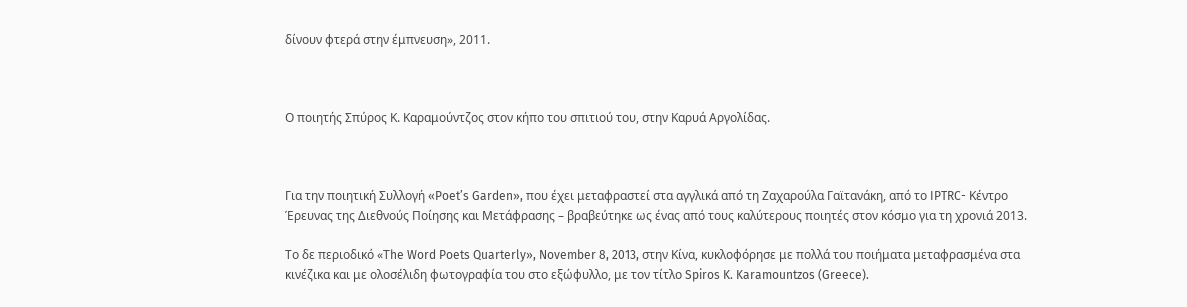δίνουν φτερά στην έμπνευση», 2011.



Ο ποιητής Σπύρος Κ. Καραμούντζος στον κήπο του σπιτιού του, στην Καρυά Αργολίδας.



Για την ποιητική Συλλογή «Poet’s Garden», που έχει μεταφραστεί στα αγγλικά από τη Ζαχαρούλα Γαϊτανάκη, από το IPTRC- Κέντρο Έρευνας της Διεθνούς Ποίησης και Μετάφρασης – βραβεύτηκε ως ένας από τους καλύτερους ποιητές στον κόσμο για τη χρονιά 2013.

Το δε περιοδικό «Τhe Word Poets Quarterly», November 8, 2013, στην Κίνα, κυκλοφόρησε με πολλά του ποιήματα μεταφρασμένα στα κινέζικα και με ολοσέλιδη φωτογραφία του στο εξώφυλλο, με τον τίτλο Spiros K. Karamountzos (Greece).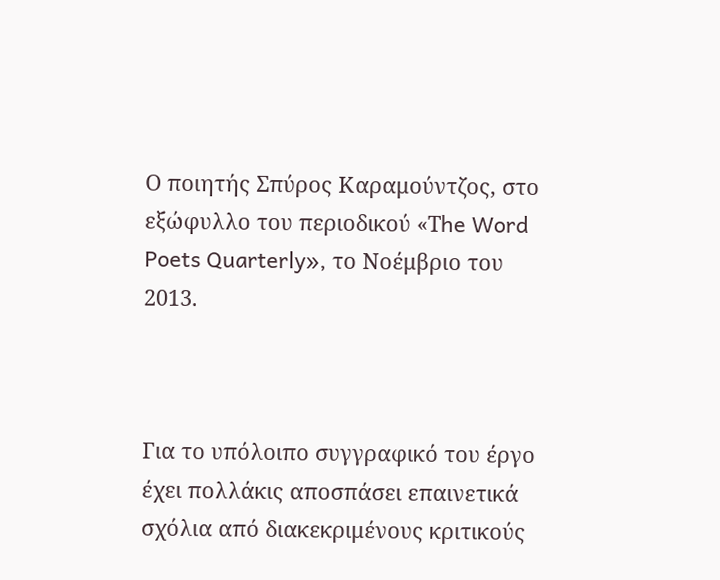Ο ποιητής Σπύρος Καραμούντζος, στο εξώφυλλο του περιοδικού «Τhe Word Poets Quarterly», το Νοέμβριο του 2013.



Για το υπόλοιπο συγγραφικό του έργο έχει πολλάκις αποσπάσει επαινετικά σχόλια από διακεκριμένους κριτικούς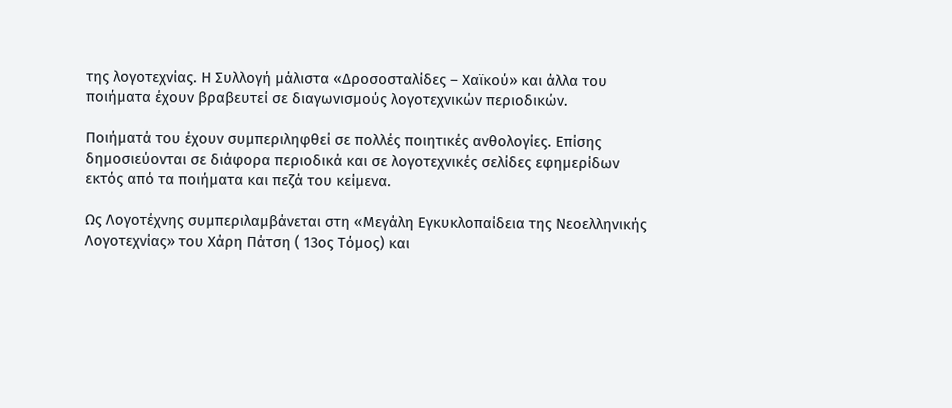της λογοτεχνίας. Η Συλλογή μάλιστα «Δροσοσταλίδες – Χαϊκού» και άλλα του ποιήματα έχουν βραβευτεί σε διαγωνισμούς λογοτεχνικών περιοδικών.

Ποιήματά του έχουν συμπεριληφθεί σε πολλές ποιητικές ανθολογίες. Επίσης δημοσιεύονται σε διάφορα περιοδικά και σε λογοτεχνικές σελίδες εφημερίδων εκτός από τα ποιήματα και πεζά του κείμενα.

Ως Λογοτέχνης συμπεριλαμβάνεται στη «Μεγάλη Εγκυκλοπαίδεια της Νεοελληνικής Λογοτεχνίας» του Χάρη Πάτση ( 13ος Τόμος) και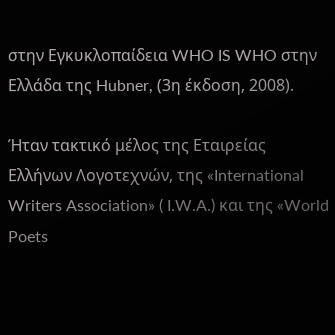στην Εγκυκλοπαίδεια WHO IS WHO στην Ελλάδα της Hubner, (3η έκδοση, 2008).

Ήταν τακτικό μέλος της Εταιρείας Ελλήνων Λογοτεχνών, της «International Writers Association» ( I.W.A.) και της «World Poets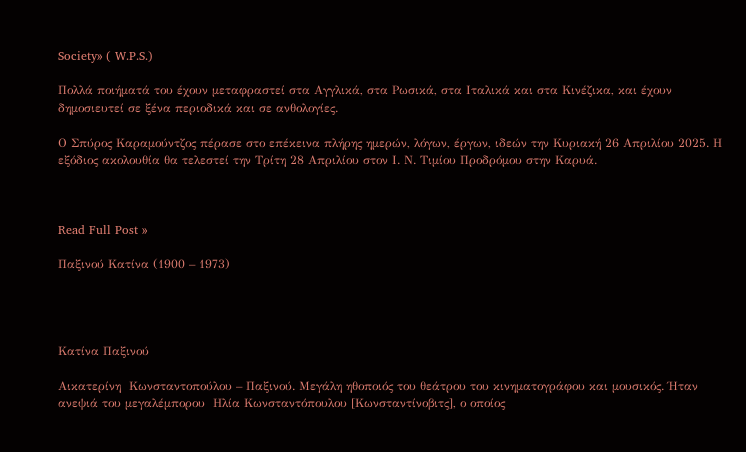Society» ( W.P.S.)

Πολλά ποιήματά του έχουν μεταφραστεί στα Αγγλικά, στα Ρωσικά, στα Ιταλικά και στα Κινέζικα, και έχουν δημοσιευτεί σε ξένα περιοδικά και σε ανθολογίες.

Ο Σπύρος Καραμούντζος πέρασε στο επέκεινα πλήρης ημερών, λόγων, έργων, ιδεών την Κυριακή 26 Απριλίου 2025. Η εξόδιος ακολουθία θα τελεστεί την Τρίτη 28 Απριλίου στον Ι. Ν. Τιμίου Προδρόμου στην Καρυά.



Read Full Post »

Παξινού Κατίνα (1900 – 1973)




Κατίνα Παξινού

Αικατερίνη  Κωνσταντοπούλου – Παξινού. Μεγάλη ηθοποιός του θεάτρου του κινηματογράφου και μουσικός. Ήταν ανεψιά του μεγαλέμπορου  Ηλία Κωνσταντόπουλου [Κωνσταντίνοβιτς], ο οποίος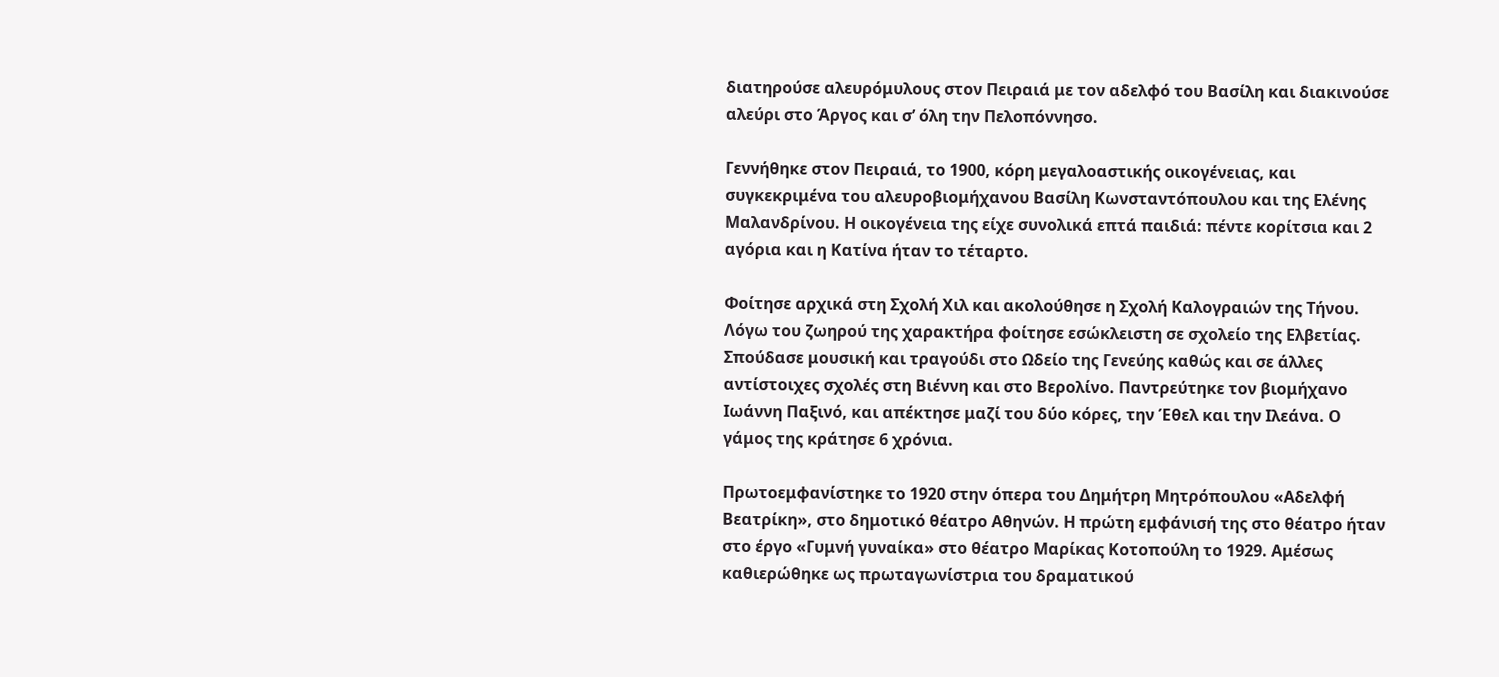διατηρούσε αλευρόμυλους στον Πειραιά με τον αδελφό του Βασίλη και διακινούσε αλεύρι στο Άργος και σ’ όλη την Πελοπόννησο.

Γεννήθηκε στον Πειραιά, το 1900, κόρη μεγαλοαστικής οικογένειας, και συγκεκριμένα του αλευροβιομήχανου Βασίλη Κωνσταντόπουλου και της Ελένης Μαλανδρίνου. Η οικογένεια της είχε συνολικά επτά παιδιά: πέντε κορίτσια και 2 αγόρια και η Κατίνα ήταν το τέταρτο.

Φοίτησε αρχικά στη Σχολή Χιλ και ακολούθησε η Σχολή Καλογραιών της Τήνου. Λόγω του ζωηρού της χαρακτήρα φοίτησε εσώκλειστη σε σχολείο της Ελβετίας. Σπούδασε μουσική και τραγούδι στο Ωδείο της Γενεύης καθώς και σε άλλες αντίστοιχες σχολές στη Βιέννη και στο Βερολίνο. Παντρεύτηκε τον βιομήχανο Ιωάννη Παξινό, και απέκτησε μαζί του δύο κόρες, την Έθελ και την Ιλεάνα. Ο γάμος της κράτησε 6 χρόνια.

Πρωτοεμφανίστηκε το 1920 στην όπερα του Δημήτρη Μητρόπουλου «Αδελφή Βεατρίκη», στο δημοτικό θέατρο Αθηνών. Η πρώτη εμφάνισή της στο θέατρο ήταν στο έργο «Γυμνή γυναίκα» στο θέατρο Μαρίκας Κοτοπούλη το 1929. Αμέσως καθιερώθηκε ως πρωταγωνίστρια του δραματικού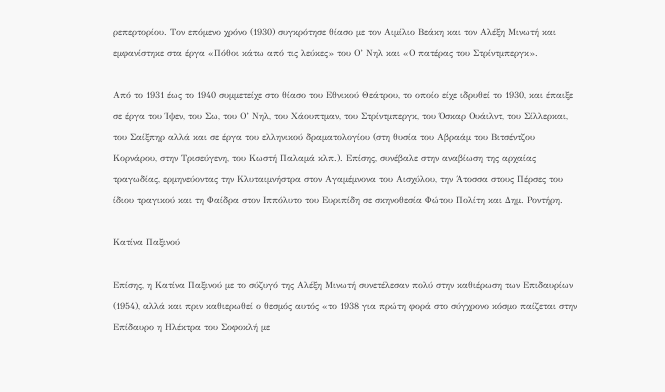ρεπερτορίου. Τον επόμενο χρόνο (1930) συγκρότησε θίασο με τον Αιμίλιο Βεάκη και τον Αλέξη Μινωτή και εμφανίστηκε στα έργα «Πόθοι κάτω από τις λεύκες» του Ο’ Νηλ και «Ο πατέρας του Στρίντμπεργκ».

Από το 1931 έως το 1940 συμμετείχε στο θίασο του Εθνικού Θεάτρου, το οποίο είχε ιδρυθεί το 1930, και έπαιξε σε έργα του Ίψεν, του Σω, του Ο’ Νηλ, του Χάουπτμαν, του Στρίντμπεργκ, του Όσκαρ Ουάιλντ, του Σίλλερκαι, του Σαίξπηρ αλλά και σε έργα του ελληνικού δραματολογίου (στη θυσία του Αβραάμ του Βιτσέντζου Κορνάρου, στην Τρισεύγενη, του Κωστή Παλαμά κλπ.). Επίσης, συνέβαλε στην αναβίωση της αρχαίας τραγωδίας, ερμηνεύοντας την Κλυταιμνήστρα στον Αγαμέμνονα του Αισχύλου, την Άτοσσα στους Πέρσες του ίδιου τραγικού και τη Φαίδρα στον Ιππόλυτο του Ευριπίδη σε σκηνοθεσία Φώτου Πολίτη και Δημ. Ροντήρη.

Κατίνα Παξινού

Επίσης, η Κατίνα Παξινού με το σύζυγό της Αλέξη Μινωτή συνετέλεσαν πολύ στην καθιέρωση των Επιδαυρίων (1954), αλλά και πριν καθιερωθεί ο θεσμός αυτός «το 1938 για πρώτη φορά στο σύγχρονο κόσμο παίζεται στην Επίδαυρο η Ηλέκτρα του Σοφοκλή με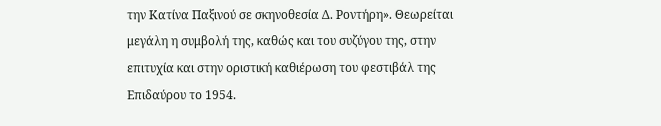την Κατίνα Παξινού σε σκηνοθεσία Δ. Ροντήρη». Θεωρείται μεγάλη η συμβολή της, καθώς και του συζύγου της, στην επιτυχία και στην οριστική καθιέρωση του φεστιβάλ της Επιδαύρου το 1954.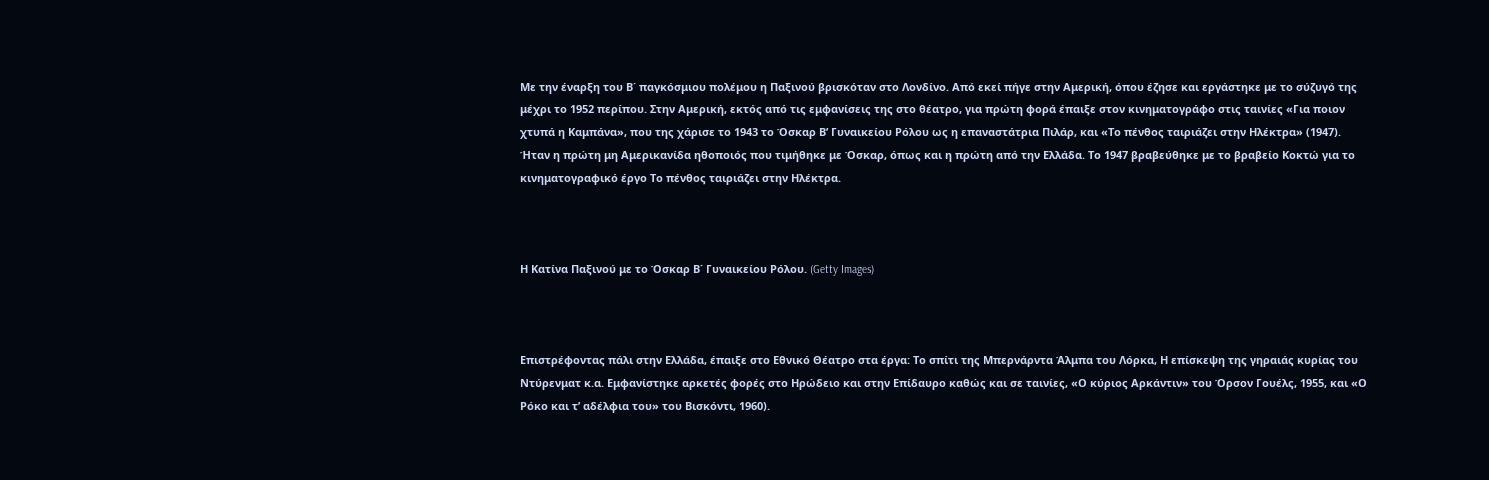Με την έναρξη του Β΄ παγκόσμιου πολέμου η Παξινού βρισκόταν στο Λονδίνο. Από εκεί πήγε στην Αμερική, όπου έζησε και εργάστηκε με το σύζυγό της μέχρι το 1952 περίπου. Στην Αμερική, εκτός από τις εμφανίσεις της στο θέατρο, για πρώτη φορά έπαιξε στον κινηματογράφο στις ταινίες «Για ποιον χτυπά η Καμπάνα», που της χάρισε το 1943 το Όσκαρ Β’ Γυναικείου Ρόλου ως η επαναστάτρια Πιλάρ, και «Το πένθος ταιριάζει στην Ηλέκτρα» (1947). Ήταν η πρώτη μη Αμερικανίδα ηθοποιός που τιμήθηκε με Όσκαρ, όπως και η πρώτη από την Ελλάδα. Το 1947 βραβεύθηκε με το βραβείο Κοκτώ για το κινηματογραφικό έργο Το πένθος ταιριάζει στην Ηλέκτρα.



Η Κατίνα Παξινού με το Όσκαρ Β΄ Γυναικείου Ρόλου. (Getty Images)



Επιστρέφοντας πάλι στην Ελλάδα, έπαιξε στο Εθνικό Θέατρο στα έργα: Το σπίτι της Μπερνάρντα Άλμπα του Λόρκα, Η επίσκεψη της γηραιάς κυρίας του Ντύρενματ κ.α. Εμφανίστηκε αρκετές φορές στο Ηρώδειο και στην Επίδαυρο καθώς και σε ταινίες, «Ο κύριος Αρκάντιν» του Όρσον Γουέλς, 1955, και «Ο Ρόκο και τ’ αδέλφια του» του Βισκόντι, 1960).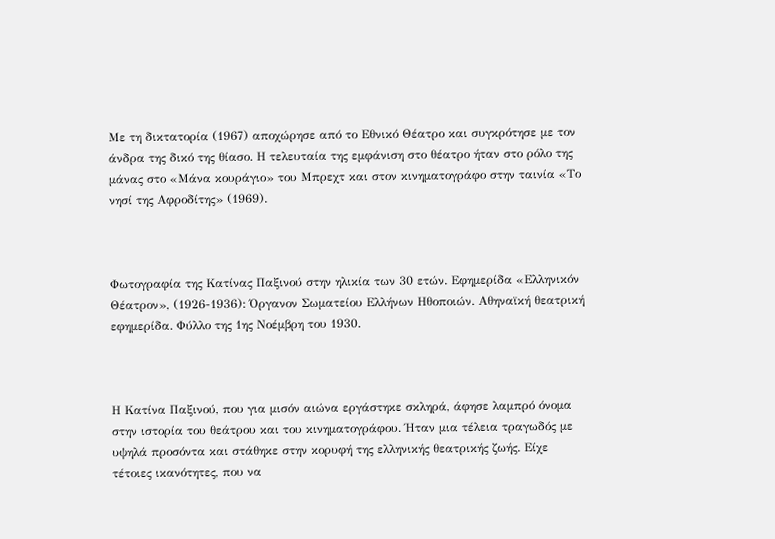Με τη δικτατορία (1967) αποχώρησε από το Εθνικό Θέατρο και συγκρότησε με τον άνδρα της δικό της θίασο. Η τελευταία της εμφάνιση στο θέατρο ήταν στο ρόλο της μάνας στο «Μάνα κουράγιο» του Μπρεχτ και στον κινηματογράφο στην ταινία «Το νησί της Αφροδίτης» (1969).



Φωτογραφία της Κατίνας Παξινού στην ηλικία των 30 ετών. Εφημερίδα «Ελληνικόν Θέατρον», (1926-1936): Όργανον Σωματείου Ελλήνων Ηθοποιών. Αθηναϊκή θεατρική εφημερίδα. Φύλλο της 1ης Νοέμβρη του 1930.



Η Κατίνα Παξινού, που για μισόν αιώνα εργάστηκε σκληρά, άφησε λαμπρό όνομα στην ιστορία του θεάτρου και του κινηματογράφου. Ήταν μια τέλεια τραγωδός με υψηλά προσόντα και στάθηκε στην κορυφή της ελληνικής θεατρικής ζωής. Είχε τέτοιες ικανότητες, που να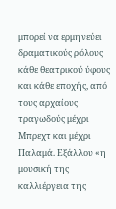μπορεί να ερμηνεύει δραματικούς ρόλους κάθε θεατρικού ύφους και κάθε εποχής, από τους αρχαίους τραγωδούς μέχρι Μπρεχτ και μέχρι Παλαμά. Εξάλλου «η μουσική της καλλιέργεια της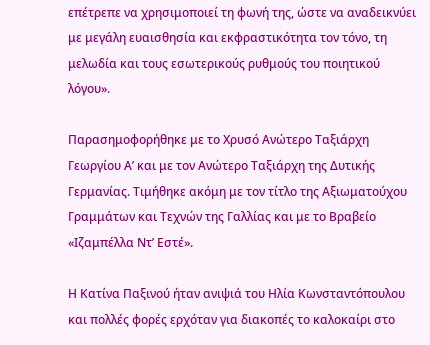επέτρεπε να χρησιμοποιεί τη φωνή της, ώστε να αναδεικνύει με μεγάλη ευαισθησία και εκφραστικότητα τον τόνο, τη μελωδία και τους εσωτερικούς ρυθμούς του ποιητικού λόγου».

Παρασημοφορήθηκε με το Χρυσό Ανώτερο Ταξιάρχη Γεωργίου Α’ και με τον Ανώτερο Ταξιάρχη της Δυτικής Γερμανίας. Τιμήθηκε ακόμη με τον τίτλο της Αξιωματούχου Γραμμάτων και Τεχνών της Γαλλίας και με το Βραβείο «Ιζαμπέλλα Ντ’ Εστέ».

Η Κατίνα Παξινού ήταν ανιψιά του Ηλία Κωνσταντόπουλου και πολλές φορές ερχόταν για διακοπές το καλοκαίρι στο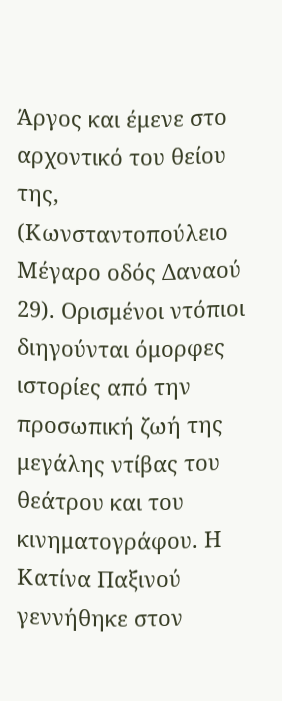Άργος και έμενε στο αρχοντικό του θείου της, (Κωνσταντοπούλειο Μέγαρο οδός Δαναού 29). Ορισμένοι ντόπιοι διηγούνται όμορφες ιστορίες από την προσωπική ζωή της μεγάλης ντίβας του θεάτρου και του κινηματογράφου. Η Κατίνα Παξινού γεννήθηκε στον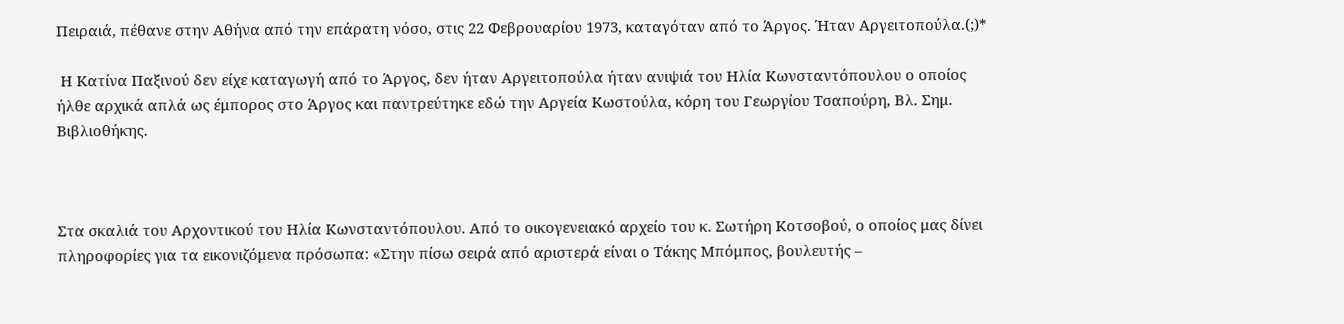Πειραιά, πέθανε στην Αθήνα από την επάρατη νόσο, στις 22 Φεβρουαρίου 1973, καταγόταν από το Άργος. Ήταν Αργειτοπούλα.(;)*

 Η Κατίνα Παξινού δεν είχε καταγωγή από το Άργος, δεν ήταν Αργειτοπούλα ήταν ανιψιά του Ηλία Κωνσταντόπουλου ο οποίος  ήλθε αρχικά απλά ως έμπορος στο Άργος και παντρεύτηκε εδώ την Αργεία Κωστούλα, κόρη του Γεωργίου Τσαπούρη, Βλ. Σημ. Βιβλιοθήκης.



Στα σκαλιά του Αρχοντικού του Ηλία Κωνσταντόπουλου. Από το οικογενειακό αρχείο του κ. Σωτήρη Κοτσοβού, ο οποίος μας δίνει πληροφορίες για τα εικονιζόμενα πρόσωπα: «Στην πίσω σειρά από αριστερά είναι ο Τάκης Μπόμπος, βουλευτής –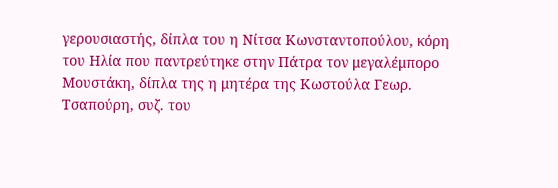γερουσιαστής, δίπλα του η Νίτσα Κωνσταντοπούλου, κόρη του Ηλία που παντρεύτηκε στην Πάτρα τον μεγαλέμπορο Μουστάκη, δίπλα της η μητέρα της Κωστούλα Γεωρ. Τσαπούρη, συζ. του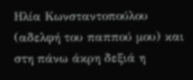Ηλία Κωνσταντοπούλου (αδελφή του παππού μου) και στη πάνω άκρη δεξιά η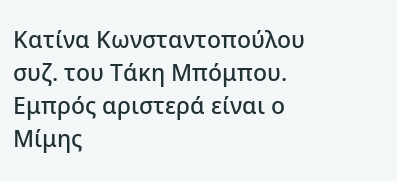Κατίνα Κωνσταντοπούλου συζ. του Τάκη Μπόμπου. Εμπρός αριστερά είναι ο Μίμης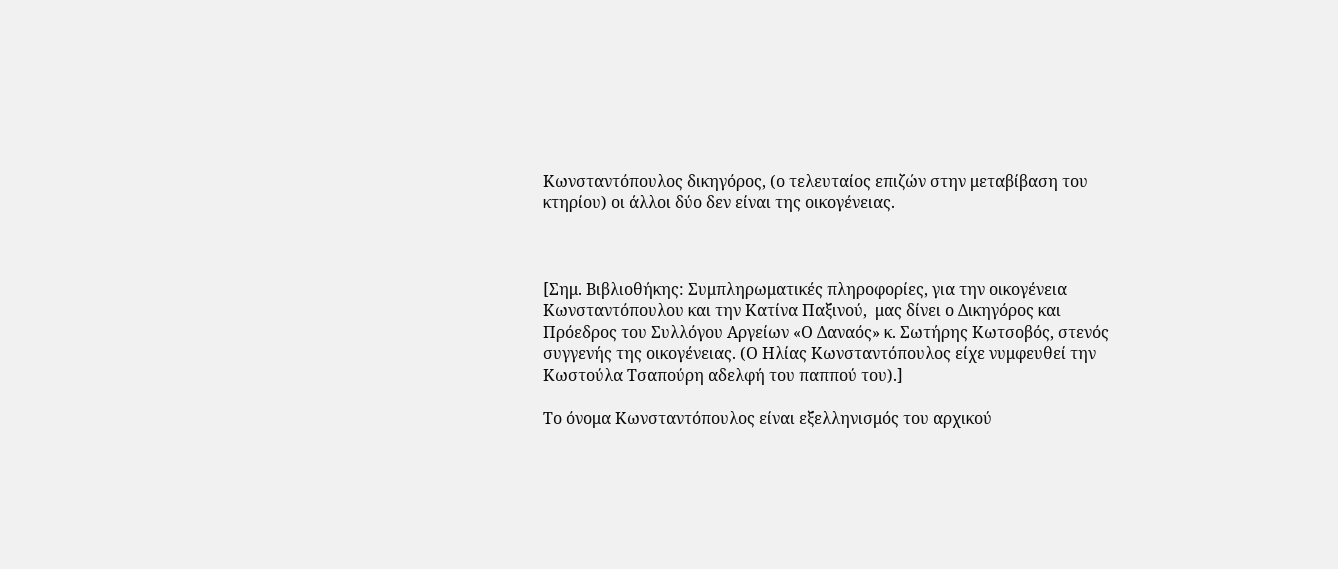Κωνσταντόπουλος δικηγόρος, (ο τελευταίος επιζών στην μεταβίβαση του κτηρίου) οι άλλοι δύο δεν είναι της οικογένειας.



[Σημ. Βιβλιοθήκης: Συμπληρωματικές πληροφορίες, για την οικογένεια Κωνσταντόπουλου και την Κατίνα Παξινού,  μας δίνει ο Δικηγόρος και Πρόεδρος του Συλλόγου Αργείων «Ο Δαναός» κ. Σωτήρης Κωτσοβός, στενός συγγενής της οικογένειας. (Ο Ηλίας Κωνσταντόπουλος είχε νυμφευθεί την Κωστούλα Τσαπούρη αδελφή του παππού του).]

Το όνομα Κωνσταντόπουλος είναι εξελληνισμός του αρχικού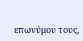επωνύμου τους,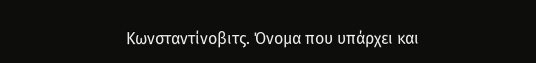Κωνσταντίνοβιτς. Όνομα που υπάρχει και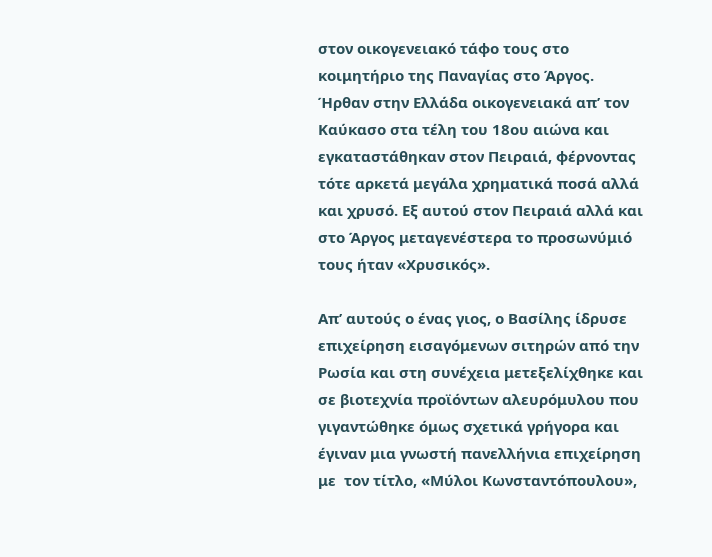στον οικογενειακό τάφο τους στο κοιμητήριο της Παναγίας στο Άργος. Ήρθαν στην Ελλάδα οικογενειακά απ’ τον Καύκασο στα τέλη του 18ου αιώνα και εγκαταστάθηκαν στον Πειραιά, φέρνοντας τότε αρκετά μεγάλα χρηματικά ποσά αλλά και χρυσό. Εξ αυτού στον Πειραιά αλλά και στο Άργος μεταγενέστερα το προσωνύμιό τους ήταν «Χρυσικός».

Απ’ αυτούς ο ένας γιος, ο Βασίλης ίδρυσε επιχείρηση εισαγόμενων σιτηρών από την Ρωσία και στη συνέχεια μετεξελίχθηκε και σε βιοτεχνία προϊόντων αλευρόμυλου που γιγαντώθηκε όμως σχετικά γρήγορα και έγιναν μια γνωστή πανελλήνια επιχείρηση με  τον τίτλο, «Μύλοι Κωνσταντόπουλου»,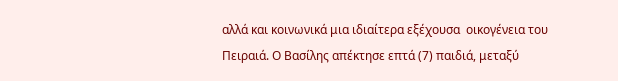αλλά και κοινωνικά μια ιδιαίτερα εξέχουσα  οικογένεια του Πειραιά. Ο Βασίλης απέκτησε επτά (7) παιδιά, μεταξύ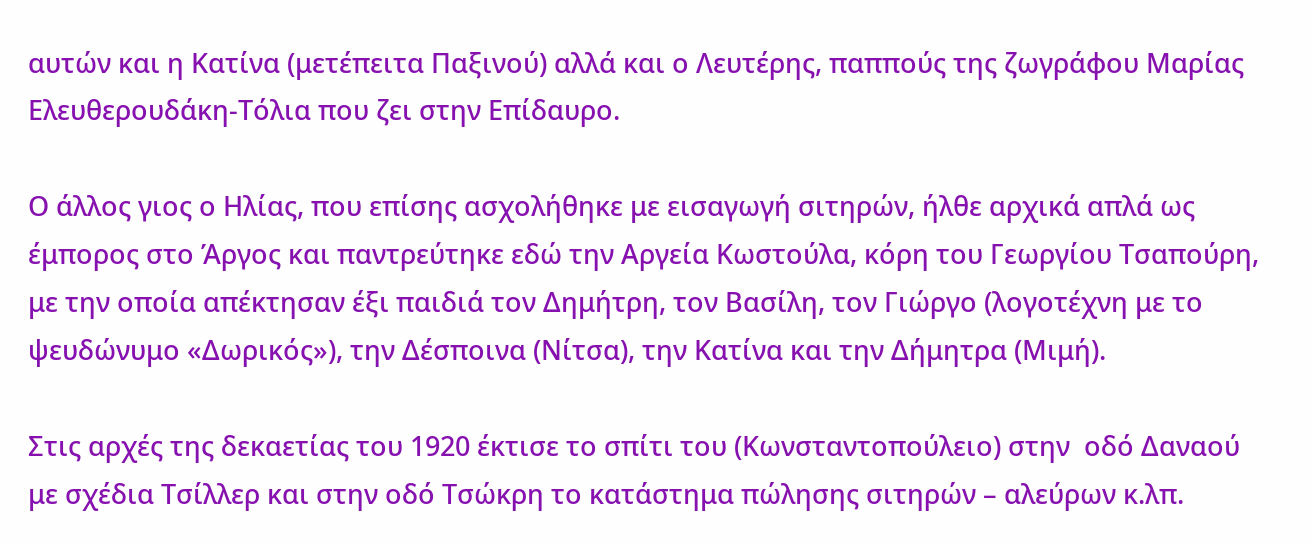αυτών και η Κατίνα (μετέπειτα Παξινού) αλλά και ο Λευτέρης, παππούς της ζωγράφου Μαρίας Ελευθερουδάκη-Τόλια που ζει στην Επίδαυρο.

Ο άλλος γιος ο Ηλίας, που επίσης ασχολήθηκε με εισαγωγή σιτηρών, ήλθε αρχικά απλά ως έμπορος στο Άργος και παντρεύτηκε εδώ την Αργεία Κωστούλα, κόρη του Γεωργίου Τσαπούρη, με την οποία απέκτησαν έξι παιδιά τον Δημήτρη, τον Βασίλη, τον Γιώργο (λογοτέχνη με το ψευδώνυμο «Δωρικός»), την Δέσποινα (Νίτσα), την Κατίνα και την Δήμητρα (Μιμή).

Στις αρχές της δεκαετίας του 1920 έκτισε το σπίτι του (Κωνσταντοπούλειο) στην  οδό Δαναού με σχέδια Τσίλλερ και στην οδό Τσώκρη το κατάστημα πώλησης σιτηρών – αλεύρων κ.λπ.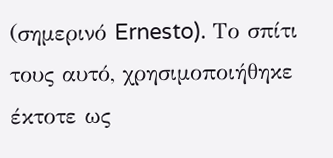(σημερινό Ernesto). Το σπίτι τους αυτό, χρησιμοποιήθηκε έκτοτε ως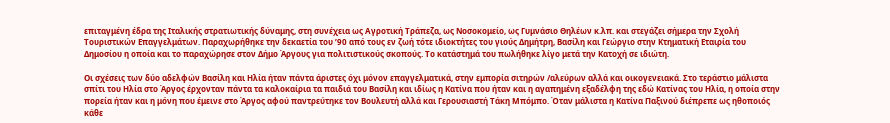επιταγμένη έδρα της Ιταλικής στρατιωτικής δύναμης, στη συνέχεια ως Αγροτική Τράπεζα, ως Νοσοκομείο, ως Γυμνάσιο Θηλέων κ.λπ. και στεγάζει σήμερα την Σχολή Τουριστικών Επαγγελμάτων. Παραχωρήθηκε την δεκαετία του ’90 από τους εν ζωή τότε ιδιοκτήτες του γιούς Δημήτρη, Βασίλη και Γεώργιο στην Κτηματική Εταιρία του Δημοσίου η οποία και το παραχώρησε στον Δήμο Άργους για πολιτιστικούς σκοπούς. Το κατάστημά του πωλήθηκε λίγο μετά την Κατοχή σε ιδιώτη.

Οι σχέσεις των δύο αδελφών Βασίλη και Ηλία ήταν πάντα άριστες όχι μόνον επαγγελματικά, στην εμπορία σιτηρών /αλεύρων αλλά και οικογενειακά. Στο τεράστιο μάλιστα σπίτι του Ηλία στο Άργος έρχονταν πάντα τα καλοκαίρια τα παιδιά του Βασίλη και ιδίως η Κατίνα που ήταν και η αγαπημένη εξαδέλφη της εδώ Κατίνας του Ηλία, η οποία στην πορεία ήταν και η μόνη που έμεινε στο Άργος αφού παντρεύτηκε τον Βουλευτή αλλά και Γερουσιαστή Τάκη Μπόμπο. Όταν μάλιστα η Κατίνα Παξινού διέπρεπε ως ηθοποιός κάθε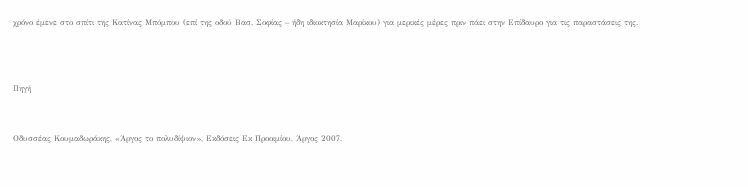χρόνο έμενε στο σπίτι της Κατίνας Μπόμπου (επί της οδού Βασ. Σοφίας – ήδη ιδιοκτησία Μαρίκου) για μερικές μέρες πριν πάει στην Επίδαυρο για τις παραστάσεις της.



Πηγή


Οδυσσέας Κουμαδωράκης, «Άργος το πολυδίψιον», Εκδόσεις Εκ Προοιμίου, Άργος 2007.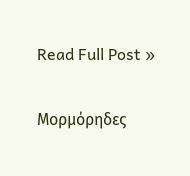Read Full Post »

Μορμόρηδες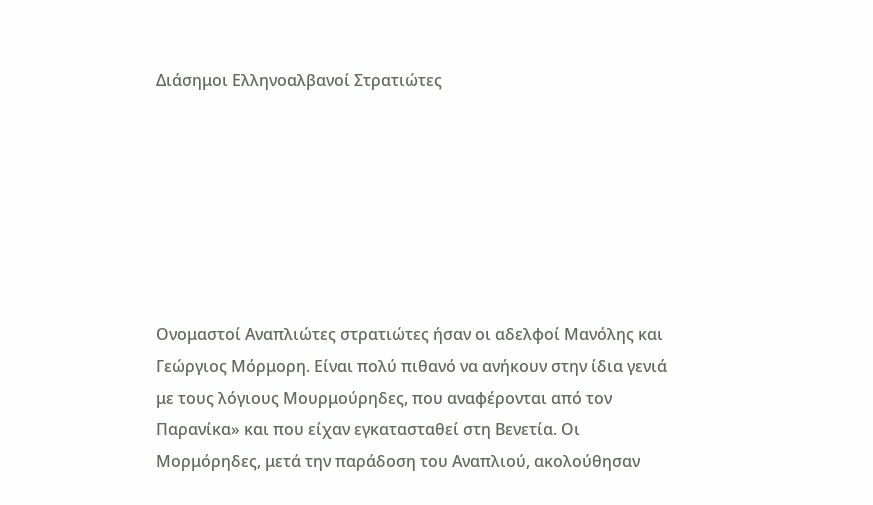Διάσημοι Ελληνοαλβανοί Στρατιώτες







Ονομαστοί Αναπλιώτες στρατιώτες ήσαν οι αδελφοί Μανόλης και Γεώργιος Μόρμορη. Είναι πολύ πιθανό να ανήκουν στην ίδια γενιά με τους λόγιους Μουρμούρηδες, που αναφέρονται από τον Παρανίκα» και που είχαν εγκατασταθεί στη Βενετία. Οι Μορμόρηδες, μετά την παράδοση του Αναπλιού, ακολούθησαν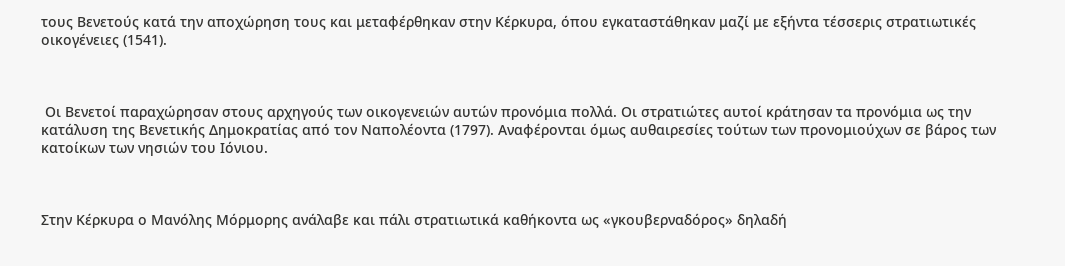τους Βενετούς κατά την αποχώρηση τους και μεταφέρθηκαν στην Κέρκυρα, όπου εγκαταστάθηκαν μαζί με εξήντα τέσσερις στρατιωτικές οικογένειες (1541).



 Οι Βενετοί παραχώρησαν στους αρχηγούς των οικογενειών αυτών προνόμια πολλά. Οι στρατιώτες αυτοί κράτησαν τα προνόμια ως την κατάλυση της Βενετικής Δημοκρατίας από τον Ναπολέοντα (1797). Αναφέρονται όμως αυθαιρεσίες τούτων των προνομιούχων σε βάρος των κατοίκων των νησιών του Ιόνιου.



Στην Κέρκυρα ο Μανόλης Μόρμορης ανάλαβε και πάλι στρατιωτικά καθήκοντα ως «γκουβερναδόρος» δηλαδή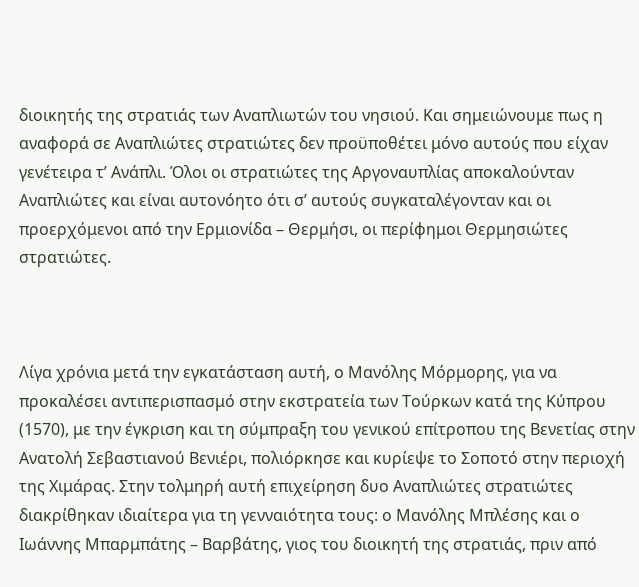διοικητής της στρατιάς των Αναπλιωτών του νησιού. Και σημειώνουμε πως η αναφορά σε Αναπλιώτες στρατιώτες δεν προϋποθέτει μόνο αυτούς που είχαν γενέτειρα τ’ Ανάπλι. Όλοι οι στρατιώτες της Αργοναυπλίας αποκαλούνταν Αναπλιώτες και είναι αυτονόητο ότι σ’ αυτούς συγκαταλέγονταν και οι προερχόμενοι από την Ερμιονίδα – Θερμήσι, οι περίφημοι Θερμησιώτες στρατιώτες.



Λίγα χρόνια μετά την εγκατάσταση αυτή, ο Μανόλης Μόρμορης, για να προκαλέσει αντιπερισπασμό στην εκστρατεία των Τούρκων κατά της Κύπρου (1570), με την έγκριση και τη σύμπραξη του γενικού επίτροπου της Βενετίας στην Ανατολή Σεβαστιανού Βενιέρι, πολιόρκησε και κυρίεψε το Σοποτό στην περιοχή της Χιμάρας. Στην τολμηρή αυτή επιχείρηση δυο Αναπλιώτες στρατιώτες διακρίθηκαν ιδιαίτερα για τη γενναιότητα τους: ο Μανόλης Μπλέσης και ο Ιωάννης Μπαρμπάτης – Βαρβάτης, γιος του διοικητή της στρατιάς, πριν από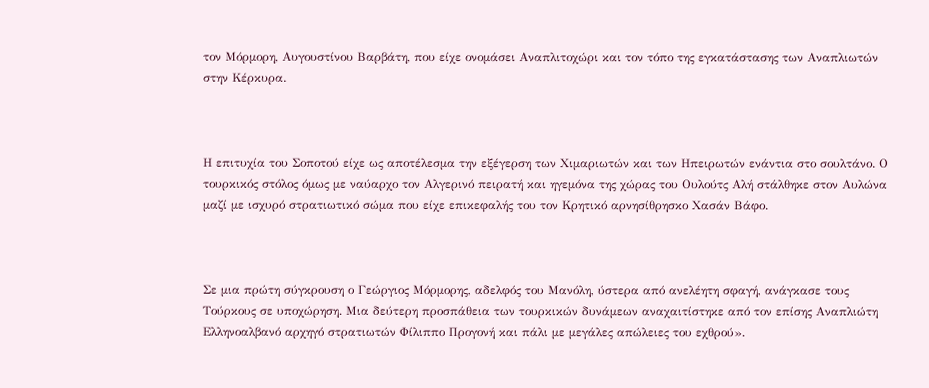τον Μόρμορη, Αυγουστίνου Βαρβάτη, που είχε ονομάσει Αναπλιτοχώρι και τον τόπο της εγκατάστασης των Αναπλιωτών στην Κέρκυρα.



Η επιτυχία του Σοποτού είχε ως αποτέλεσμα την εξέγερση των Χιμαριωτών και των Ηπειρωτών ενάντια στο σουλτάνο. Ο τουρκικός στόλος όμως με ναύαρχο τον Αλγερινό πειρατή και ηγεμόνα της χώρας του Ουλούτς Αλή στάλθηκε στον Αυλώνα μαζί με ισχυρό στρατιωτικό σώμα που είχε επικεφαλής του τον Κρητικό αρνησίθρησκο Χασάν Βάφο.



Σε μια πρώτη σύγκρουση ο Γεώργιος Μόρμορης, αδελφός του Μανόλη, ύστερα από ανελέητη σφαγή, ανάγκασε τους Τούρκους σε υποχώρηση. Μια δεύτερη προσπάθεια των τουρκικών δυνάμεων αναχαιτίστηκε από τον επίσης Αναπλιώτη Ελληνοαλβανό αρχηγό στρατιωτών Φίλιππο Προγονή και πάλι με μεγάλες απώλειες του εχθρού».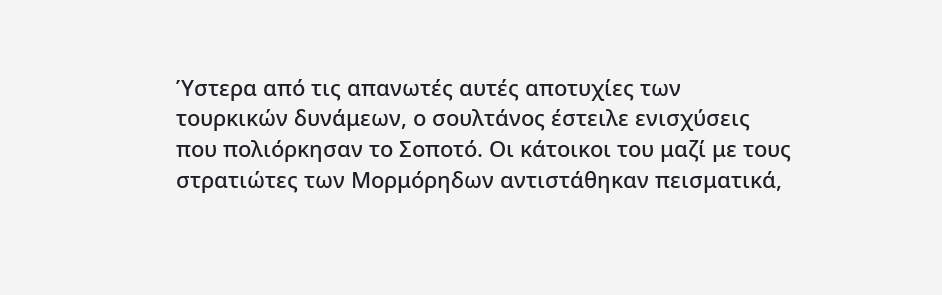Ύστερα από τις απανωτές αυτές αποτυχίες των τουρκικών δυνάμεων, ο σουλτάνος έστειλε ενισχύσεις που πολιόρκησαν το Σοποτό. Οι κάτοικοι του μαζί με τους στρατιώτες των Μορμόρηδων αντιστάθηκαν πεισματικά,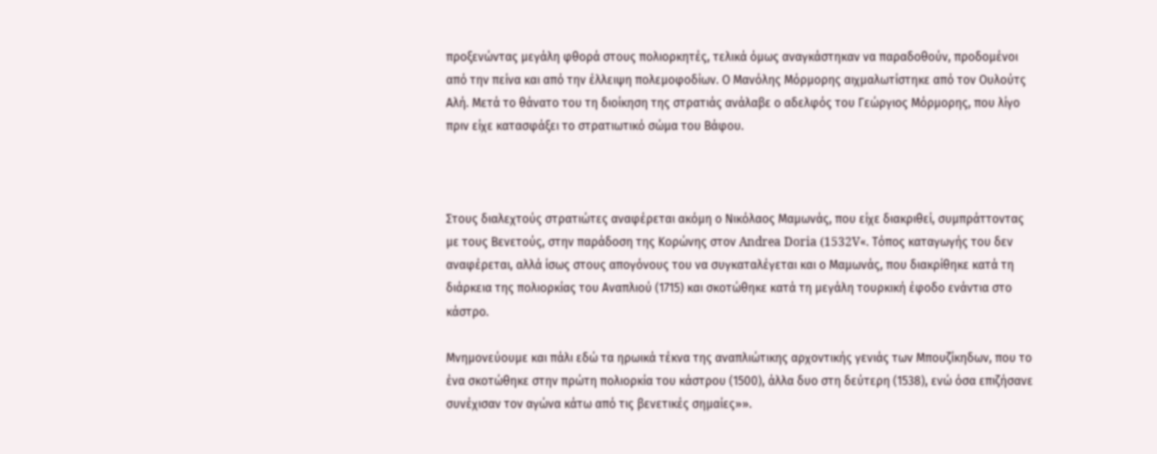προξενώντας μεγάλη φθορά στους πολιορκητές, τελικά όμως αναγκάστηκαν να παραδοθούν, προδομένοι από την πείνα και από την έλλειψη πολεμοφοδίων. Ο Μανόλης Μόρμορης αιχμαλωτίστηκε από τον Ουλούτς Αλή. Μετά το θάνατο του τη διοίκηση της στρατιάς ανάλαβε ο αδελφός του Γεώργιος Μόρμορης, που λίγο πριν είχε κατασφάξει το στρατιωτικό σώμα του Βάφου.



Στους διαλεχτούς στρατιώτες αναφέρεται ακόμη ο Νικόλαος Μαμωνάς, που είχε διακριθεί, συμπράττοντας με τους Βενετούς, στην παράδοση της Κορώνης στον Andrea Doria (1532V«. Τόπος καταγωγής του δεν αναφέρεται, αλλά ίσως στους απογόνους του να συγκαταλέγεται και ο Μαμωνάς, που διακρίθηκε κατά τη διάρκεια της πολιορκίας του Αναπλιού (1715) και σκοτώθηκε κατά τη μεγάλη τουρκική έφοδο ενάντια στο κάστρο.

Μνημονεύουμε και πάλι εδώ τα ηρωικά τέκνα της αναπλιώτικης αρχοντικής γενιάς των Μπουζίκηδων, που το ένα σκοτώθηκε στην πρώτη πολιορκία του κάστρου (1500), άλλα δυο στη δεύτερη (1538), ενώ όσα επιζήσανε συνέχισαν τον αγώνα κάτω από τις βενετικές σημαίες»».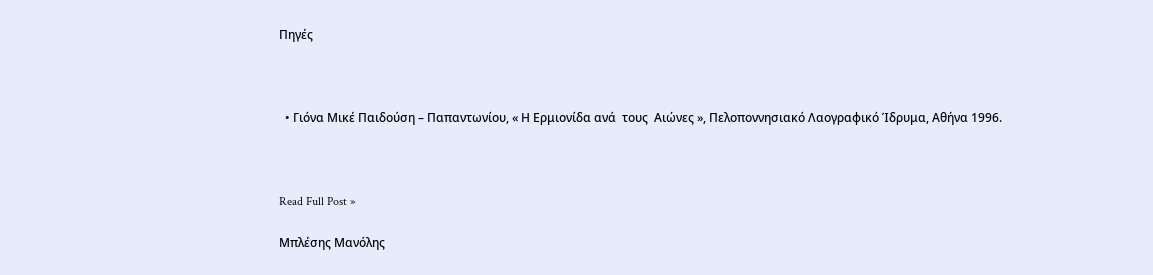Πηγές



  • Γιόνα Μικέ Παιδούση – Παπαντωνίου, « Η Ερμιονίδα ανά  τους  Αιώνες », Πελοποννησιακό Λαογραφικό Ίδρυμα, Αθήνα 1996.



Read Full Post »

Μπλέσης Μανόλης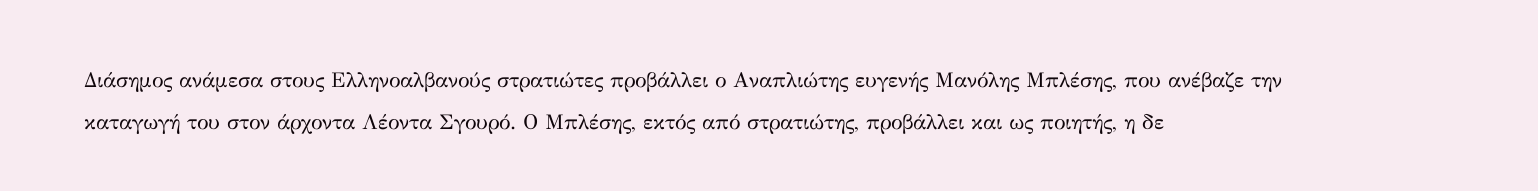Διάσημος ανάμεσα στους Ελληνοαλβανούς στρατιώτες προβάλλει ο Αναπλιώτης ευγενής Μανόλης Μπλέσης, που ανέβαζε την καταγωγή του στον άρχοντα Λέοντα Σγουρό. Ο Μπλέσης, εκτός από στρατιώτης, προβάλλει και ως ποιητής, η δε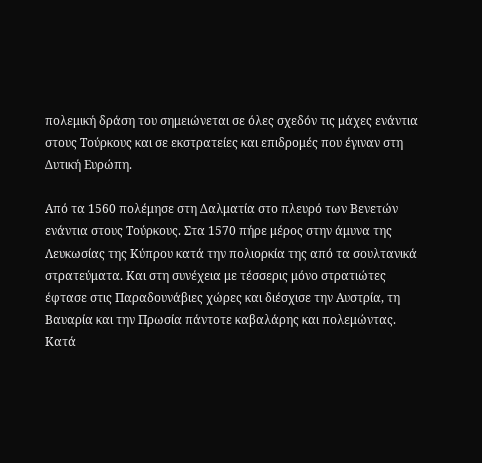πολεμική δράση του σημειώνεται σε όλες σχεδόν τις μάχες ενάντια στους Τούρκους και σε εκστρατείες και επιδρομές που έγιναν στη Δυτική Ευρώπη.

Από τα 1560 πολέμησε στη Δαλματία στο πλευρό των Βενετών ενάντια στους Τούρκους. Στα 1570 πήρε μέρος στην άμυνα της Λευκωσίας της Κύπρου κατά την πολιορκία της από τα σουλτανικά στρατεύματα. Και στη συνέχεια με τέσσερις μόνο στρατιώτες έφτασε στις Παραδουνάβιες χώρες και διέσχισε την Αυστρία, τη Βαυαρία και την Πρωσία πάντοτε καβαλάρης και πολεμώντας. Κατά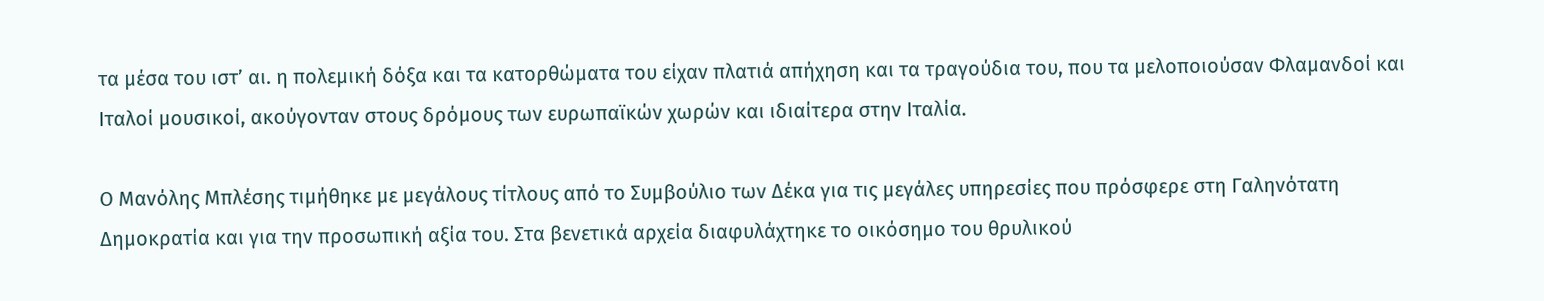τα μέσα του ιστ’ αι. η πολεμική δόξα και τα κατορθώματα του είχαν πλατιά απήχηση και τα τραγούδια του, που τα μελοποιούσαν Φλαμανδοί και Ιταλοί μουσικοί, ακούγονταν στους δρόμους των ευρωπαϊκών χωρών και ιδιαίτερα στην Ιταλία.

Ο Μανόλης Μπλέσης τιμήθηκε με μεγάλους τίτλους από το Συμβούλιο των Δέκα για τις μεγάλες υπηρεσίες που πρόσφερε στη Γαληνότατη Δημοκρατία και για την προσωπική αξία του. Στα βενετικά αρχεία διαφυλάχτηκε το οικόσημο του θρυλικού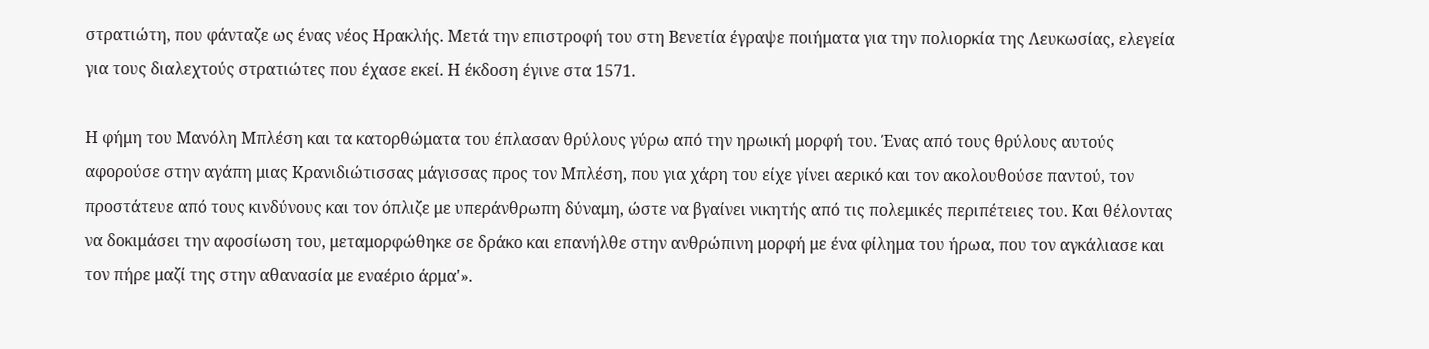στρατιώτη, που φάνταζε ως ένας νέος Ηρακλής. Μετά την επιστροφή του στη Βενετία έγραψε ποιήματα για την πολιορκία της Λευκωσίας, ελεγεία για τους διαλεχτούς στρατιώτες που έχασε εκεί. Η έκδοση έγινε στα 1571.

Η φήμη του Μανόλη Μπλέση και τα κατορθώματα του έπλασαν θρύλους γύρω από την ηρωική μορφή του. Ένας από τους θρύλους αυτούς αφορούσε στην αγάπη μιας Κρανιδιώτισσας μάγισσας προς τον Μπλέση, που για χάρη του είχε γίνει αερικό και τον ακολουθούσε παντού, τον προστάτευε από τους κινδύνους και τον όπλιζε με υπεράνθρωπη δύναμη, ώστε να βγαίνει νικητής από τις πολεμικές περιπέτειες του. Και θέλοντας να δοκιμάσει την αφοσίωση του, μεταμορφώθηκε σε δράκο και επανήλθε στην ανθρώπινη μορφή με ένα φίλημα του ήρωα, που τον αγκάλιασε και τον πήρε μαζί της στην αθανασία με εναέριο άρμα'».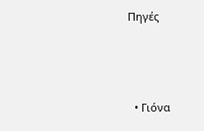Πηγές



  • Γιόνα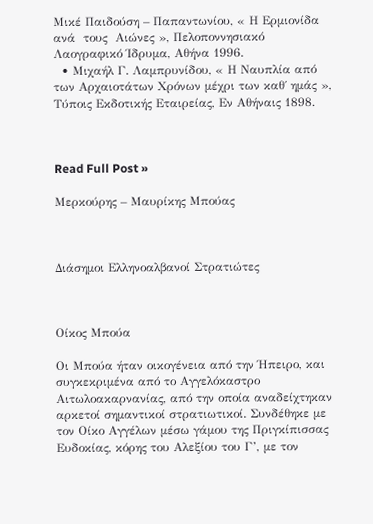Μικέ Παιδούση – Παπαντωνίου, « Η Ερμιονίδα ανά  τους  Αιώνες », Πελοποννησιακό Λαογραφικό Ίδρυμα, Αθήνα 1996.
  • Μιχαήλ Γ. Λαμπρυνίδου, « Η Ναυπλία από των Αρχαιοτάτων Χρόνων μέχρι των καθ΄ ημάς », Τύποις Εκδοτικής Εταιρείας, Εν Αθήναις 1898.



Read Full Post »

Μερκούρης – Μαυρίκης Μπούας



Διάσημοι Ελληνοαλβανοί Στρατιώτες



Οίκος Μπούα

Οι Μπούα ήταν οικογένεια από την Ήπειρο, και συγκεκριμένα από το Αγγελόκαστρο Αιτωλοακαρνανίας, από την οποία αναδείχτηκαν αρκετοί σημαντικοί στρατιωτικοί. Συνδέθηκε με τον Οίκο Αγγέλων μέσω γάμου της Πριγκίπισσας Ευδοκίας, κόρης του Αλεξίου του Γ’, με τον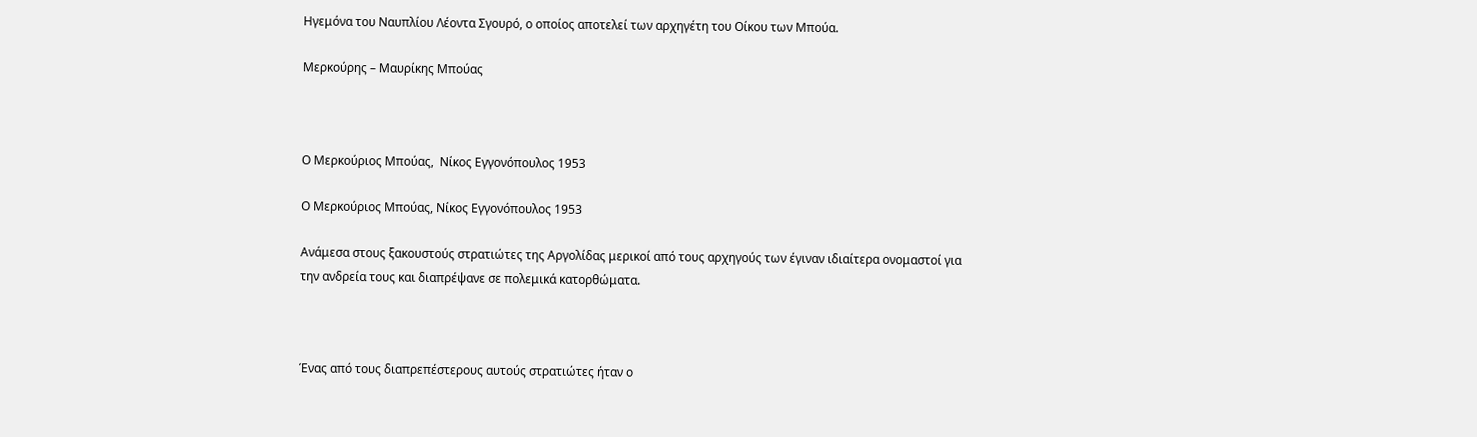Ηγεμόνα του Ναυπλίου Λέοντα Σγουρό, ο οποίος αποτελεί των αρχηγέτη του Οίκου των Μπούα.

Μερκούρης – Μαυρίκης Μπούας



Ο Μερκούριος Μπούας,  Νίκος Εγγονόπουλος 1953

Ο Μερκούριος Μπούας, Νίκος Εγγονόπουλος 1953

Ανάμεσα στους ξακουστούς στρατιώτες της Αργολίδας μερικοί από τους αρχηγούς των έγιναν ιδιαίτερα ονομαστοί για την ανδρεία τους και διαπρέψανε σε πολεμικά κατορθώματα.



Ένας από τους διαπρεπέστερους αυτούς στρατιώτες ήταν ο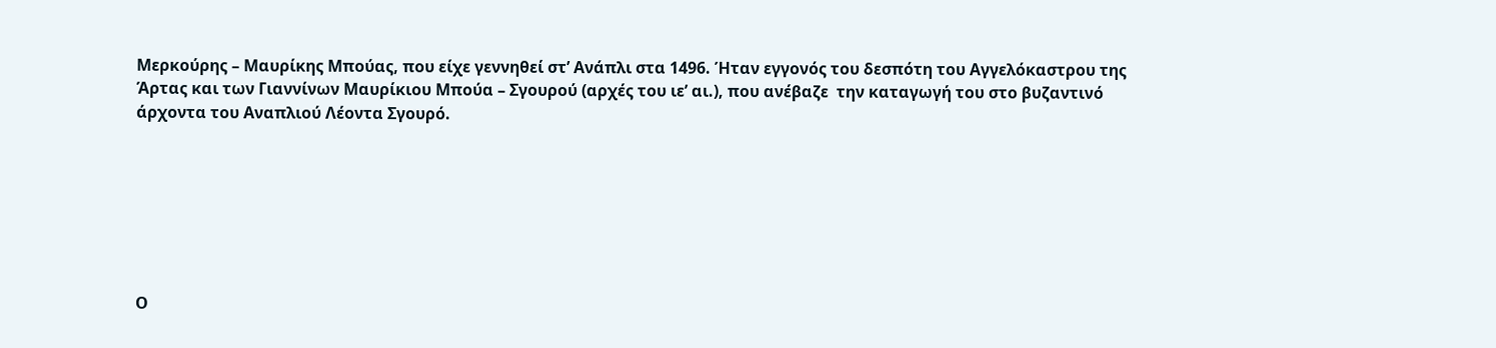Μερκούρης – Μαυρίκης Μπούας, που είχε γεννηθεί στ’ Ανάπλι στα 1496. Ήταν εγγονός του δεσπότη του Αγγελόκαστρου της  Άρτας και των Γιαννίνων Μαυρίκιου Μπούα – Σγουρού (αρχές του ιε’ αι.), που ανέβαζε  την καταγωγή του στο βυζαντινό άρχοντα του Αναπλιού Λέοντα Σγουρό.







Ο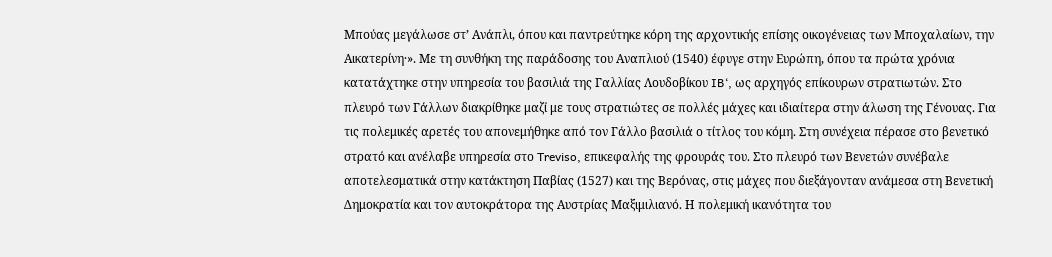Μπούας μεγάλωσε στ’ Ανάπλι, όπου και παντρεύτηκε κόρη της αρχοντικής επίσης οικογένειας των Μποχαλαίων, την Αικατερίνη·». Με τη συνθήκη της παράδοσης του Αναπλιού (1540) έφυγε στην Ευρώπη, όπου τα πρώτα χρόνια κατατάχτηκε στην υπηρεσία του βασιλιά της Γαλλίας Λουδοβίκου IB‘, ως αρχηγός επίκουρων στρατιωτών. Στο πλευρό των Γάλλων διακρίθηκε μαζί με τους στρατιώτες σε πολλές μάχες και ιδιαίτερα στην άλωση της Γένουας. Για τις πολεμικές αρετές του απονεμήθηκε από τον Γάλλο βασιλιά ο τίτλος του κόμη. Στη συνέχεια πέρασε στο βενετικό στρατό και ανέλαβε υπηρεσία στο Treviso, επικεφαλής της φρουράς του. Στο πλευρό των Βενετών συνέβαλε αποτελεσματικά στην κατάκτηση Παβίας (1527) και της Βερόνας, στις μάχες που διεξάγονταν ανάμεσα στη Βενετική Δημοκρατία και τον αυτοκράτορα της Αυστρίας Μαξιμιλιανό. Η πολεμική ικανότητα του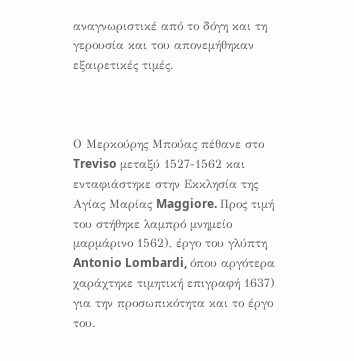αναγνωριστικέ από το δόγη και τη γερουσία και του απονεμήθηκαν εξαιρετικές τιμές.



Ο Μερκούρης Μπούας πέθανε στο Treviso μεταξύ 1527-1562 και ενταφιάστηκε στην Εκκλησία της Αγίας Μαρίας Maggiore. Προς τιμή του στήθηκε λαμπρό μνημείο μαρμάρινο 1562), έργο του γλύπτη Antonio Lombardi, όπου αργότερα χαράχτηκε τιμητική επιγραφή 1637) για την προσωπικότητα και το έργο του.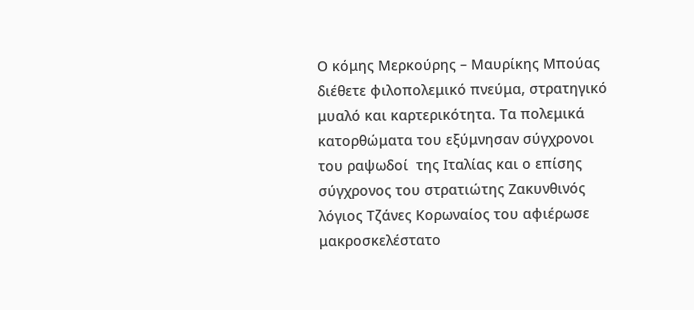Ο κόμης Μερκούρης – Μαυρίκης Μπούας διέθετε φιλοπολεμικό πνεύμα, στρατηγικό μυαλό και καρτερικότητα. Τα πολεμικά κατορθώματα του εξύμνησαν σύγχρονοι του ραψωδοί  της Ιταλίας και ο επίσης σύγχρονος του στρατιώτης Ζακυνθινός λόγιος Τζάνες Κορωναίος του αφιέρωσε μακροσκελέστατο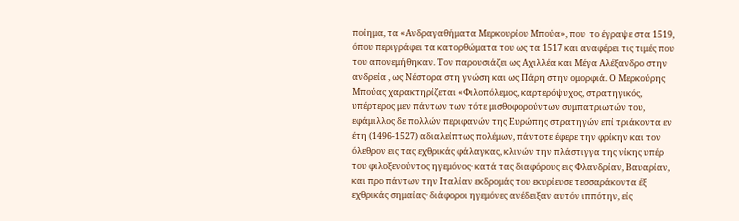ποίημα, τα «Ανδραγαθήματα Μερκουρίου Μπούα», που  το έγραψε στα 1519, όπου περιγράφει τα κατορθώματα του ως τα 1517 και αναφέρει τις τιμές που του απονεμήθηκαν. Τον παρουσιάζει ως Αχιλλέα και Μέγα Αλέξανδρο στην ανδρεία , ως Νέστορα στη γνώση και ως Πάρη στην ομορφιά. Ο Μερκούρης Μπούας χαρακτηρίζεται «Φιλοπόλεμος, καρτερόψυχος, στρατηγικός, υπέρτερος μεν πάντων των τότε μισθοφορούντων συμπατριωτών του, εφάμιλλος δε πολλών περιφανών της Ευρώπης στρατηγών επί τριάκοντα εν έτη (1496-1527) αδιαλείπτως πολέμων, πάντοτε έφερε την φρίκην και τον όλεθρον εις τας εχθρικάς φάλαγκας, κλινών την πλάστιγγα της νίκης υπέρ του φιλοξενούντος ηγεμόνος· κατά τας διαφόρους εις Φλανδρίαν, Βαυαρίαν, και προ πάντων την Ιταλίαν εκδρομάς του εκυρίευσε τεσσαράκοντα έξ εχθρικάς σημαίας· διάφοροι ηγεμόνες ανέδειξαν αυτόν ιππότην, είς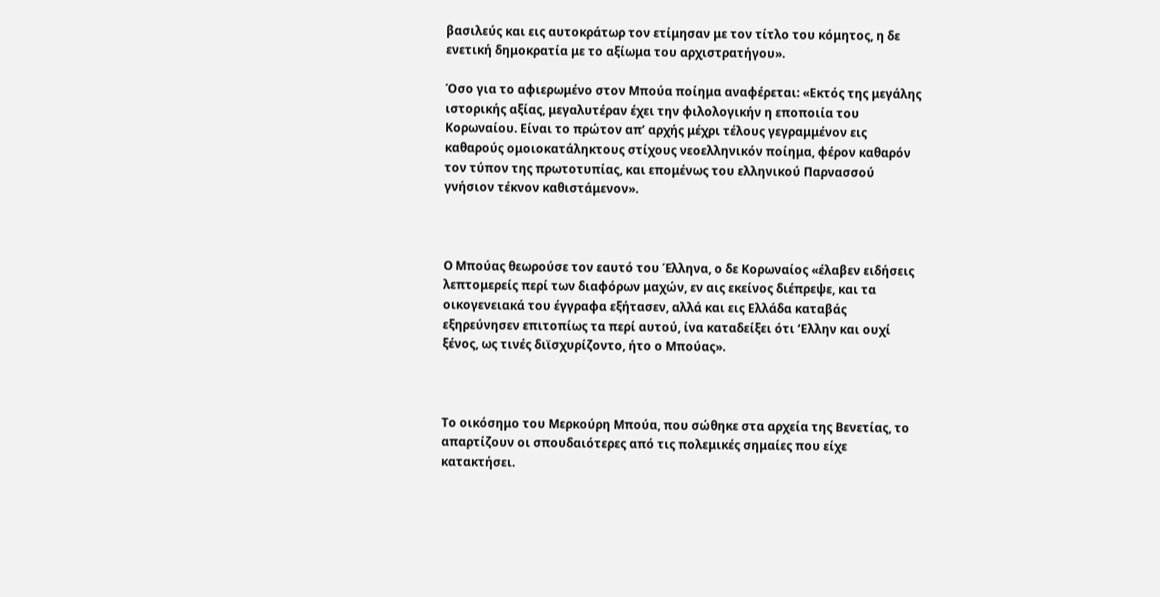βασιλεύς και εις αυτοκράτωρ τον ετίμησαν με τον τίτλο του κόμητος, η δε ενετική δημοκρατία με το αξίωμα του αρχιστρατήγου».

Όσο για το αφιερωμένο στον Μπούα ποίημα αναφέρεται: «Εκτός της μεγάλης ιστορικής αξίας, μεγαλυτέραν έχει την φιλολογικήν η εποποιία του Κορωναίου. Είναι το πρώτον απ’ αρχής μέχρι τέλους γεγραμμένον εις καθαρούς ομοιοκατάληκτους στίχους νεοελληνικόν ποίημα, φέρον καθαρόν τον τύπον της πρωτοτυπίας, και επομένως του ελληνικού Παρνασσού γνήσιον τέκνον καθιστάμενον».



Ο Μπούας θεωρούσε τον εαυτό του Έλληνα, ο δε Κορωναίος «έλαβεν ειδήσεις λεπτομερείς περί των διαφόρων μαχών, εν αις εκείνος διέπρεψε, και τα οικογενειακά του έγγραφα εξήτασεν, αλλά και εις Ελλάδα καταβάς εξηρεύνησεν επιτοπίως τα περί αυτού, ίνα καταδείξει ότι ‘Ελλην και ουχί ξένος, ως τινές διϊσχυρίζοντο, ήτο ο Μπούας».



Το οικόσημο του Μερκούρη Μπούα, που σώθηκε στα αρχεία της Βενετίας, το απαρτίζουν οι σπουδαιότερες από τις πολεμικές σημαίες που είχε κατακτήσει.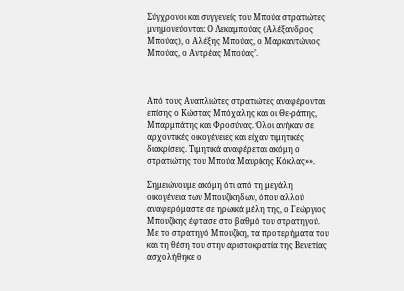Σύγχρονοι και συγγενείς του Μπούα στρατιώτες μνημονεύονται: Ο Λεκαμπούας (Αλέξανδρος Μπούας), ο Αλέξης Μπούας, ο Μαρκαντώνιος Μπούας, ο Αντρέας Μπούας’.



Από τους Αναπλιώτες στρατιώτες αναφέρονται επίσης ο Κώστας Μπόχαλης και οι Θε-ράπης, Μπαρμπάτης και Φροσύνας. Όλοι ανήκαν σε αρχοντικές οικογένειες και είχαν τιμητικές διακρίσεις. Τιμητικά αναφέρεται ακόμη ο στρατιώτης του Μπούα Μαυρίκης Κόκλας»».

Σημειώνουμε ακόμη ότι από τη μεγάλη οικογένεια των Μπουζίκηδων, όπου αλλού αναφερόμαστε σε ηρωικά μέλη της, ο Γεώργιος Μπουζίκης έφτασε στο βαθμό του στρατηγού. Με το στρατηγό Μπουζίκη, τα προτερήματα του και τη θέση του στην αριστοκρατία της Βενετίας ασχολήθηκε ο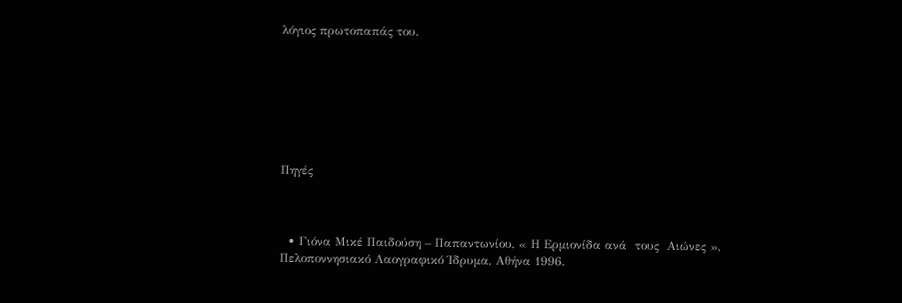λόγιος πρωτοπαπάς του.







Πηγές



  • Γιόνα Μικέ Παιδούση – Παπαντωνίου, « Η Ερμιονίδα ανά  τους  Αιώνες », Πελοποννησιακό Λαογραφικό Ίδρυμα, Αθήνα 1996.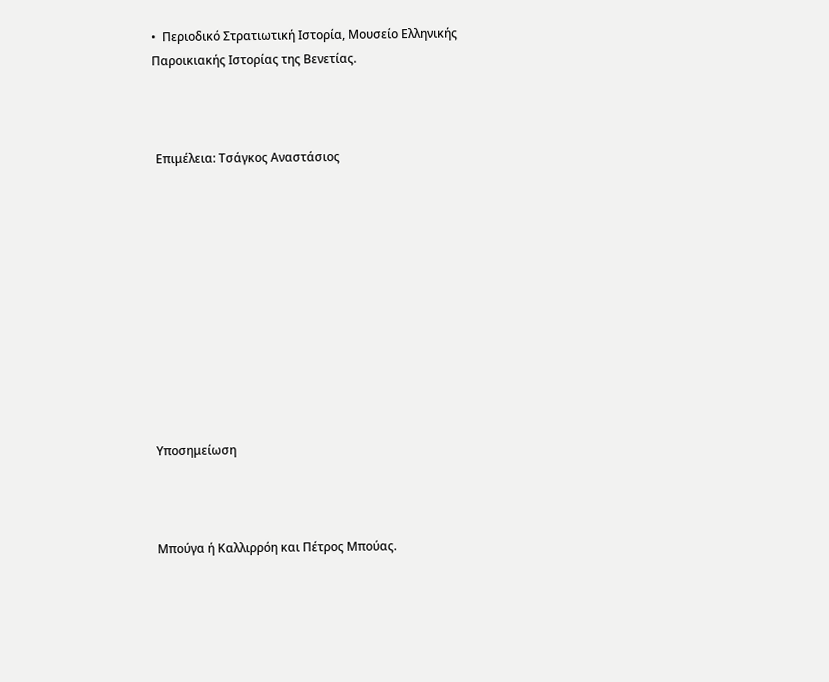•  Περιοδικό Στρατιωτική Ιστορία, Μουσείο Ελληνικής Παροικιακής Ιστορίας της Βενετίας.



 Επιμέλεια: Τσάγκος Αναστάσιος











Υποσημείωση



Μπούγα ή Καλλιρρόη και Πέτρος Μπούας.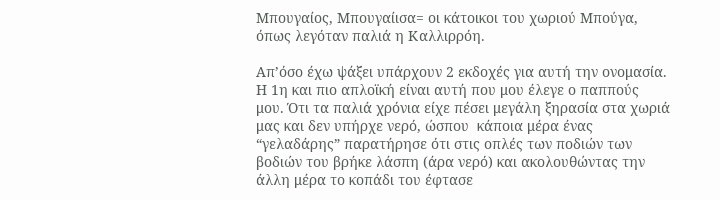Μπουγαίος, Μπουγαίισα= οι κάτοικοι του χωριού Μπούγα,  όπως λεγόταν παλιά η Καλλιρρόη.

Απ’όσο έχω ψάξει υπάρχουν 2 εκδοχές για αυτή την ονομασία. Η 1η και πιο απλοϊκή είναι αυτή που μου έλεγε ο παππούς μου. Ότι τα παλιά χρόνια είχε πέσει μεγάλη ξηρασία στα χωριά μας και δεν υπήρχε νερό, ώσπου  κάποια μέρα ένας “γελαδάρης” παρατήρησε ότι στις οπλές των ποδιών των βοδιών του βρήκε λάσπη (άρα νερό) και ακολουθώντας την άλλη μέρα το κοπάδι του έφτασε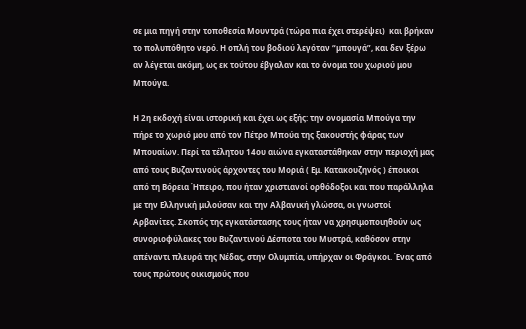σε μια πηγή στην τοποθεσία Μουντρά (τώρα πια έχει στερέψει)  και βρήκαν το πολυπόθητο νερό. Η οπλή του βοδιού λεγόταν “μπουγά”, και δεν ξέρω αν λέγεται ακόμη, ως εκ τούτου έβγαλαν και το όνομα του χωριού μου Μπούγα.

Η 2η εκδοχή είναι ιστορική και έχει ως εξής: την ονομασία Μπούγα την πήρε το χωριό μου από τον Πέτρο Μπούα της ξακουστής φάρας των Μπουαίων. Περί τα τέλητου 14ου αιώνα εγκαταστάθηκαν στην περιοχή μας από τους Βυζαντινούς άρχοντες του Μοριά ( Εμ. Κατακουζηνός ) έποικοι από τη Βόρεια Ήπειρο, που ήταν χριστιανοί ορθόδοξοι και που παράλληλα με την Ελληνική μιλούσαν και την Αλβανική γλώσσα, οι γνωστοί Αρβανίτες. Σκοπός της εγκατάστασης τους ήταν να χρησιμοποιηθούν ως συνοριοφύλακες του Βυζαντινού Δέσποτα του Μυστρά, καθόσον στην απέναντι πλευρά της Νέδας, στην Ολυμπία, υπήρχαν οι Φράγκοι. Ένας από τους πρώτους οικισμούς που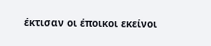έκτισαν οι έποικοι εκείνοι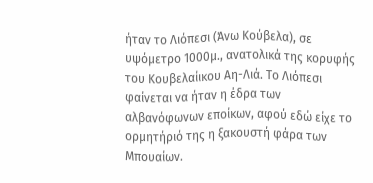ήταν το Λιόπεσι (Άνω Κούβελα), σε υψόμετρο 1000μ., ανατολικά της κορυφής του Κουβελαίικου Αη-Λιά. Το Λιόπεσι φαίνεται να ήταν η έδρα των αλβανόφωνων εποίκων, αφού εδώ είχε το ορμητήριό της η ξακουστή φάρα των Μπουαίων.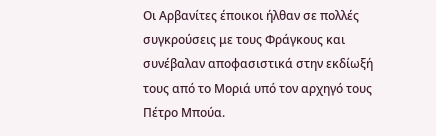Οι Αρβανίτες έποικοι ήλθαν σε πολλές συγκρούσεις με τους Φράγκους και συνέβαλαν αποφασιστικά στην εκδίωξή τους από το Μοριά υπό τον αρχηγό τους Πέτρο Μπούα.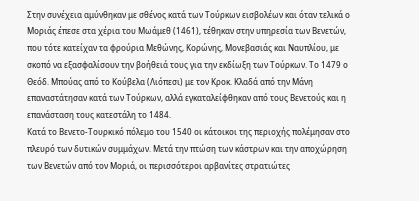Στην συνέχεια αμύνθηκαν με σθένος κατά των Τούρκων εισβολέων και όταν τελικά ο Μοριάς έπεσε στα χέρια του Μωάμεθ (1461), τέθηκαν στην υπηρεσία των Βενετών, που τότε κατείχαν τα φρούρια Μεθώνης, Κορώνης, Μονεβασιάς και Ναυπλίου, με σκοπό να εξασφαλίσουν την βοήθειά τους για την εκδίωξη των Τούρκων. Το 1479 ο Θεόδ. Μπούας από το Κούβελα (Λιόπεσι) με τον Κροκ. Κλαδά από την Μάνη επαναστάτησαν κατά των Τούρκων, αλλά εγκαταλείφθηκαν από τους Βενετούς και η επανάσταση τους κατεστάλη το 1484.
Κατά το Βενετο-Τουρκικό πόλεμο του 1540 οι κάτοικοι της περιοχής πολέμησαν στο πλευρό των δυτικών συμμάχων. Μετά την πτώση των κάστρων και την αποχώρηση των Βενετών από τον Μοριά, οι περισσότεροι αρβανίτες στρατιώτες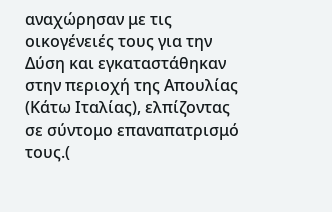αναχώρησαν με τις οικογένειές τους για την Δύση και εγκαταστάθηκαν στην περιοχή της Απουλίας (Κάτω Ιταλίας), ελπίζοντας σε σύντομο επαναπατρισμό τους.(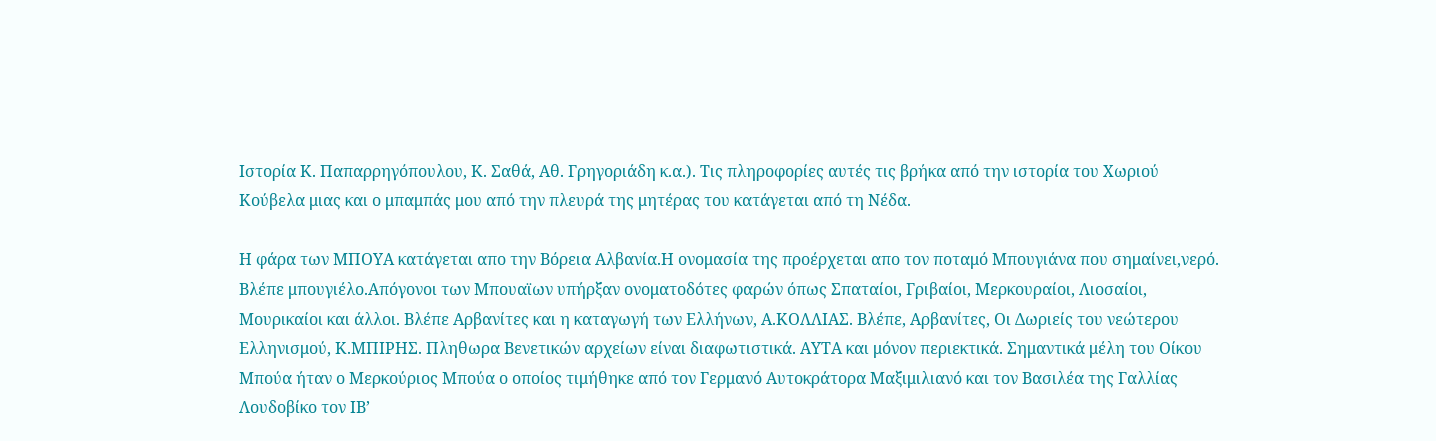Ιστορία Κ. Παπαρρηγόπουλου, Κ. Σαθά, Αθ. Γρηγοριάδη κ.α.). Τις πληροφορίες αυτές τις βρήκα από την ιστορία του Χωριού Κούβελα μιας και ο μπαμπάς μου από την πλευρά της μητέρας του κατάγεται από τη Νέδα.

Η φάρα των ΜΠΟΥΑ κατάγεται απο την Βόρεια Αλβανία.Η ονομασία της προέρχεται απο τον ποταμό Μπουγιάνα που σημαίνει,νερό. Βλέπε μπουγιέλο.Απόγονοι των Μπουαϊων υπήρξαν ονοματοδότες φαρών όπως Σπαταίοι, Γριβαίοι, Μερκουραίοι, Λιοσαίοι, Μουρικαίοι και άλλοι. Βλέπε Αρβανίτες και η καταγωγή των Ελλήνων, Α.ΚΟΛΛΙΑΣ. Βλέπε, Αρβανίτες, Οι Δωριείς του νεώτερου Ελληνισμού, Κ.ΜΠΙΡΗΣ. Πληθωρα Βενετικών αρχείων είναι διαφωτιστικά. ΑΥΤΑ και μόνον περιεκτικά. Σημαντικά μέλη του Οίκου Μπούα ήταν ο Μερκούριος Μπούα ο οποίος τιμήθηκε από τον Γερμανό Αυτοκράτορα Μαξιμιλιανό και τον Βασιλέα της Γαλλίας Λουδοβίκο τον ΙΒ’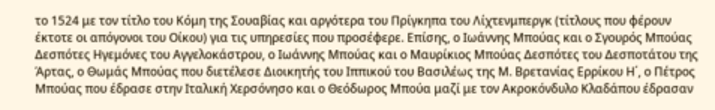το 1524 με τον τίτλο του Κόμη της Σουαβίας και αργότερα του Πρίγκηπα του Λίχτενμπεργκ (τίτλους που φέρουν έκτοτε οι απόγονοι του Οίκου) για τις υπηρεσίες που προσέφερε. Επίσης, ο Ιωάννης Μπούας και ο Σγουρός Μπούας Δεσπότες Ηγεμόνες του Αγγελοκάστρου, ο Ιωάννης Μπούας και ο Μαυρίκιος Μπούας Δεσπότες του Δεσποτάτου της Άρτας, ο Θωμάς Μπούας που διετέλεσε Διοικητής του Ιππικού του Βασιλέως της Μ. Βρετανίας Ερρίκου Η΄, ο Πέτρος Μπούας που έδρασε στην Ιταλική Χερσόνησο και ο Θεόδωρος Μπούα μαζί με τον Ακροκόνδυλο Κλαδάπου έδρασαν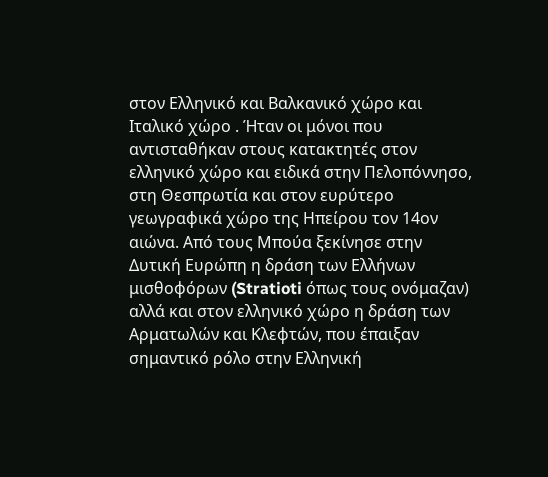στον Ελληνικό και Βαλκανικό χώρο και Ιταλικό χώρο . Ήταν οι μόνοι που αντισταθήκαν στους κατακτητές στον ελληνικό χώρο και ειδικά στην Πελοπόννησο, στη Θεσπρωτία και στον ευρύτερο γεωγραφικά χώρο της Ηπείρου τον 14ον αιώνα. Από τους Μπούα ξεκίνησε στην Δυτική Ευρώπη η δράση των Ελλήνων μισθοφόρων (Stratioti όπως τους ονόμαζαν) αλλά και στον ελληνικό χώρο η δράση των Αρματωλών και Κλεφτών, που έπαιξαν σημαντικό ρόλο στην Ελληνική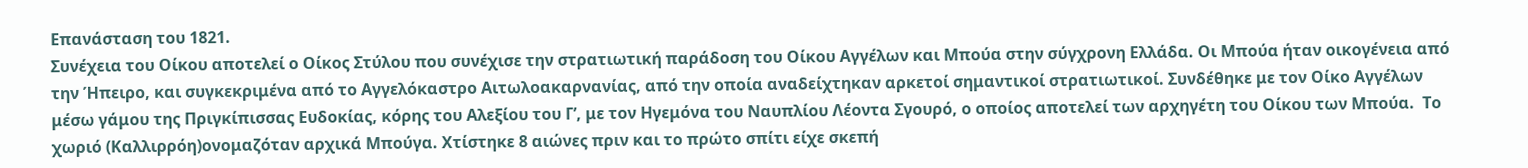Επανάσταση του 1821.
Συνέχεια του Οίκου αποτελεί ο Οίκος Στύλου που συνέχισε την στρατιωτική παράδοση του Οίκου Αγγέλων και Μπούα στην σύγχρονη Ελλάδα. Οι Μπούα ήταν οικογένεια από την Ήπειρο, και συγκεκριμένα από το Αγγελόκαστρο Αιτωλοακαρνανίας, από την οποία αναδείχτηκαν αρκετοί σημαντικοί στρατιωτικοί. Συνδέθηκε με τον Οίκο Αγγέλων μέσω γάμου της Πριγκίπισσας Ευδοκίας, κόρης του Αλεξίου του Γ’, με τον Ηγεμόνα του Ναυπλίου Λέοντα Σγουρό, ο οποίος αποτελεί των αρχηγέτη του Οίκου των Μπούα.  Το χωριό (Καλλιρρόη)ονομαζόταν αρχικά Μπούγα. Χτίστηκε 8 αιώνες πριν και το πρώτο σπίτι είχε σκεπή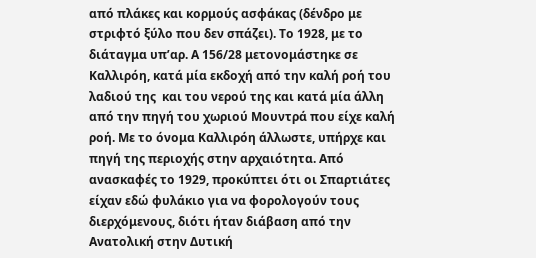από πλάκες και κορμούς ασφάκας (δένδρο με στριφτό ξύλο που δεν σπάζει). Το 1928, με το διάταγμα υπ’αρ. Α 156/28 μετονομάστηκε σε Καλλιρόη, κατά μία εκδοχή από την καλή ροή του λαδιού της  και του νερού της και κατά μία άλλη από την πηγή του χωριού Μουντρά που είχε καλή ροή. Με το όνομα Καλλιρόη άλλωστε, υπήρχε και πηγή της περιοχής στην αρχαιότητα. Από ανασκαφές το 1929, προκύπτει ότι οι Σπαρτιάτες είχαν εδώ φυλάκιο για να φορολογούν τους διερχόμενους, διότι ήταν διάβαση από την Ανατολική στην Δυτική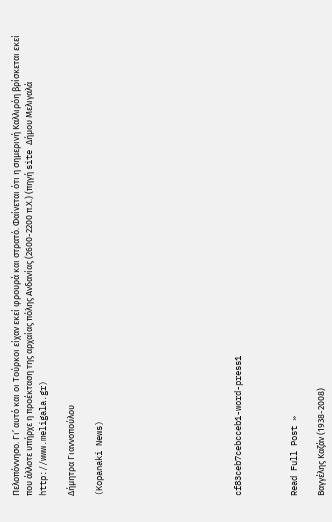Πελοπόννησο. Γι’ αυτό και οι Τούρκοι είχαν εκεί φρουρά και στρατό. Φαίνεται ότι η σημερινή Καλλιρόη βρίσκεται εκεί που άλλοτε υπήρχε η προέκταση της αρχαίας πόλης Ανδανίας (2600-2200 π.Χ.) (πηγή site Δήμου Μελιγαλά http://www.meligala.gr)

Δήμητρα Γιαννοπούλου

(Kopanaki News)









cf83ceb7cebcceb1-word-press1



Read Full Post »

Βαγγέλης Καζάν (1938-2008)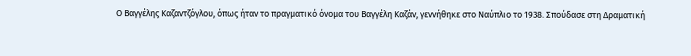Ο Βαγγέλης Καζαντζόγλου, όπως ήταν το πραγματικό όνομα του Βαγγέλη Καζάν, γεννήθηκε στο Ναύπλιο το 1938. Σπούδασε στη Δραματική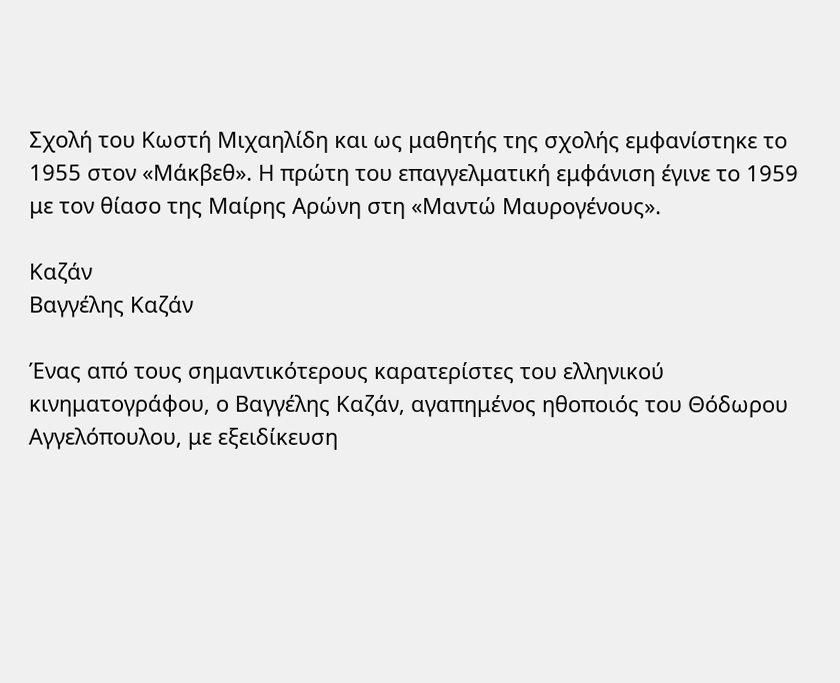Σχολή του Κωστή Μιχαηλίδη και ως μαθητής της σχολής εμφανίστηκε το 1955 στον «Μάκβεθ». Η πρώτη του επαγγελματική εμφάνιση έγινε το 1959 με τον θίασο της Μαίρης Αρώνη στη «Μαντώ Μαυρογένους».

Καζάν
Βαγγέλης Καζάν

Ένας από τους σημαντικότερους καρατερίστες του ελληνικού κινηματογράφου, ο Βαγγέλης Καζάν, αγαπημένος ηθοποιός του Θόδωρου Αγγελόπουλου, με εξειδίκευση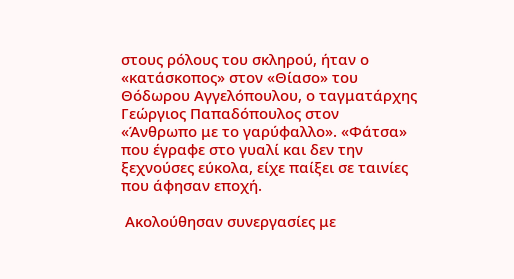στους ρόλους του σκληρού, ήταν ο «κατάσκοπος» στον «Θίασο» του Θόδωρου Αγγελόπουλου, ο ταγματάρχης Γεώργιος Παπαδόπουλος στον «Άνθρωπο με το γαρύφαλλο». «Φάτσα» που έγραφε στο γυαλί και δεν την ξεχνούσες εύκολα, είχε παίξει σε ταινίες που άφησαν εποχή.

 Ακολούθησαν συνεργασίες με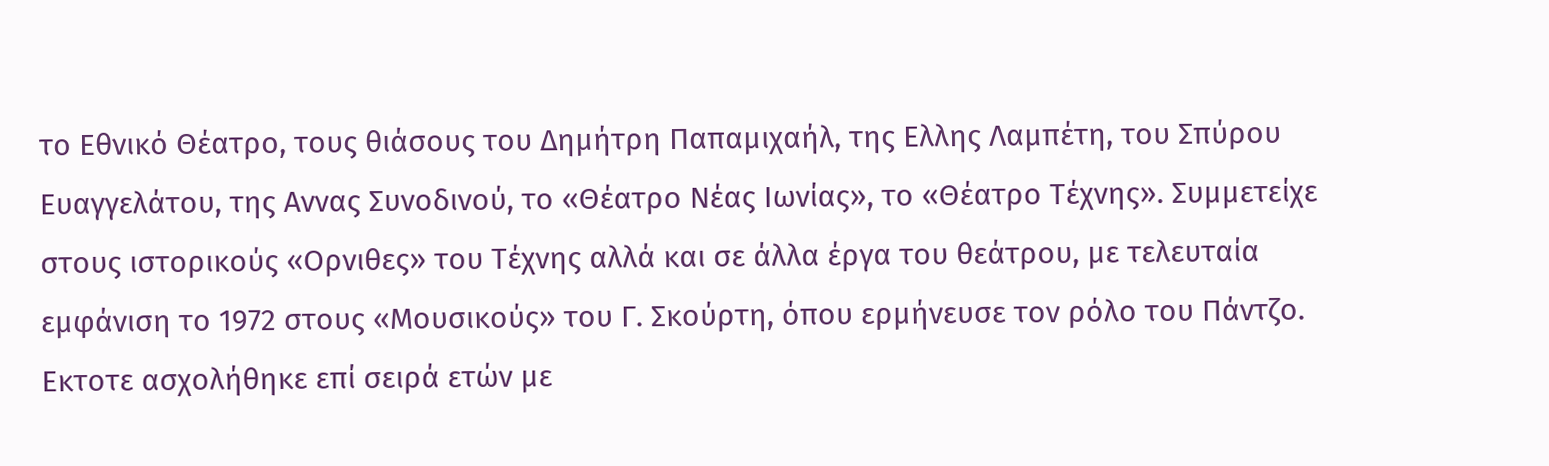το Εθνικό Θέατρο, τους θιάσους του Δημήτρη Παπαμιχαήλ, της Ελλης Λαμπέτη, του Σπύρου Ευαγγελάτου, της Αννας Συνοδινού, το «Θέατρο Νέας Ιωνίας», το «Θέατρο Τέχνης». Συμμετείχε στους ιστορικούς «Ορνιθες» του Τέχνης αλλά και σε άλλα έργα του θεάτρου, με τελευταία εμφάνιση το 1972 στους «Μουσικούς» του Γ. Σκούρτη, όπου ερμήνευσε τον ρόλο του Πάντζο. Εκτοτε ασχολήθηκε επί σειρά ετών με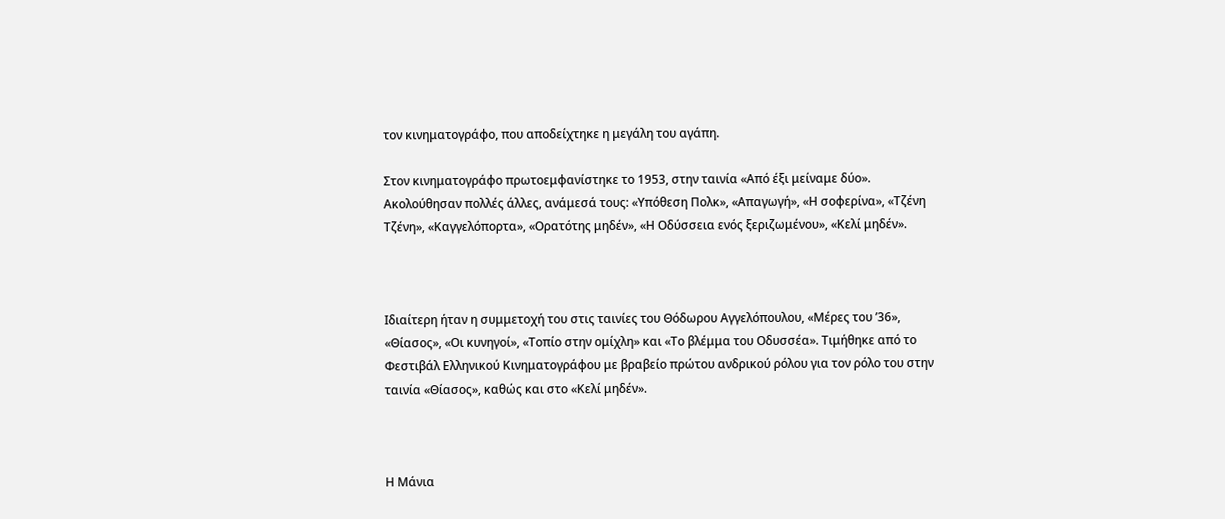τον κινηματογράφο, που αποδείχτηκε η μεγάλη του αγάπη.

Στον κινηματογράφο πρωτοεμφανίστηκε το 1953, στην ταινία «Από έξι μείναμε δύο». Ακολούθησαν πολλές άλλες, ανάμεσά τους: «Υπόθεση Πολκ», «Απαγωγή», «Η σοφερίνα», «Τζένη Τζένη», «Καγγελόπορτα», «Ορατότης μηδέν», «Η Οδύσσεια ενός ξεριζωμένου», «Κελί μηδέν».



Ιδιαίτερη ήταν η συμμετοχή του στις ταινίες του Θόδωρου Αγγελόπουλου, «Μέρες του ’36», «Θίασος», «Οι κυνηγοί», «Τοπίο στην ομίχλη» και «Το βλέμμα του Οδυσσέα». Τιμήθηκε από το Φεστιβάλ Ελληνικού Kινηματογράφου με βραβείο πρώτου ανδρικού ρόλου για τον ρόλο του στην ταινία «Θίασος», καθώς και στο «Κελί μηδέν».



Η Μάνια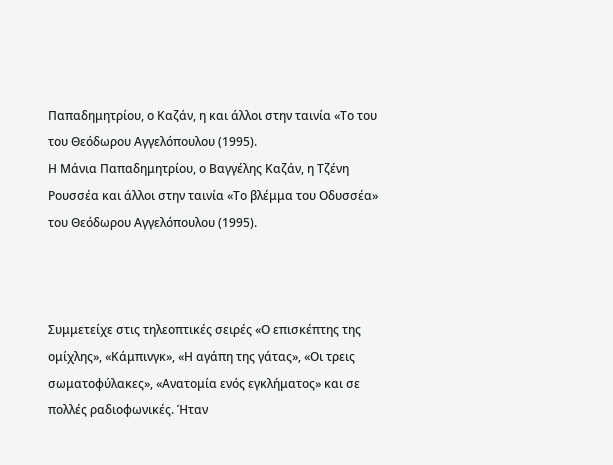Παπαδημητρίου, ο Καζάν, η και άλλοι στην ταινία «Το του του Θεόδωρου Αγγελόπουλου (1995).
Η Μάνια Παπαδημητρίου, ο Βαγγέλης Καζάν, η Τζένη Ρουσσέα και άλλοι στην ταινία «Το βλέμμα του Οδυσσέα» του Θεόδωρου Αγγελόπουλου (1995).



Συμμετείχε στις τηλεοπτικές σειρές «Ο επισκέπτης της ομίχλης», «Κάμπινγκ», «Η αγάπη της γάτας», «Οι τρεις σωματοφύλακες», «Ανατομία ενός εγκλήματος» και σε πολλές ραδιοφωνικές. Ήταν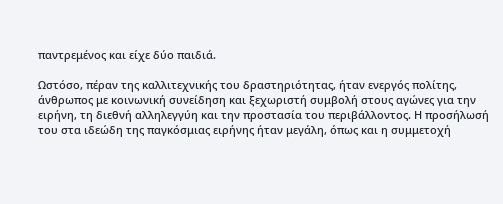παντρεμένος και είχε δύο παιδιά.

Ωστόσο, πέραν της καλλιτεχνικής του δραστηριότητας, ήταν ενεργός πολίτης, άνθρωπος με κοινωνική συνείδηση και ξεχωριστή συμβολή στους αγώνες για την ειρήνη, τη διεθνή αλληλεγγύη και την προστασία του περιβάλλοντος. Η προσήλωσή του στα ιδεώδη της παγκόσμιας ειρήνης ήταν μεγάλη, όπως και η συμμετοχή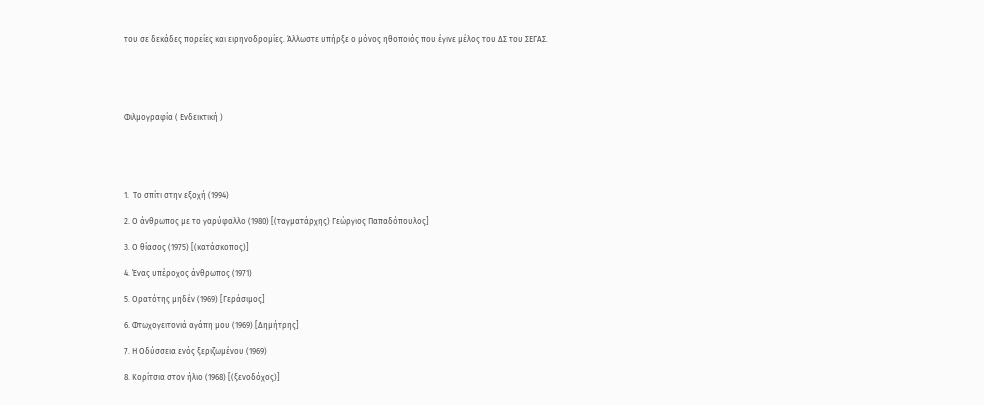του σε δεκάδες πορείες και ειρηνοδρομίες. Άλλωστε υπήρξε ο μόνος ηθοποιός που έγινε μέλος του ΔΣ του ΣΕΓΑΣ.





Φιλμογραφία ( Ενδεικτική )





1.  Το σπίτι στην εξοχή (1994)

2. Ο άνθρωπος με το γαρύφαλλο (1980) [(ταγματάρχης) Γεώργιος Παπαδόπουλος]

3. Ο θίασος (1975) [(κατάσκοπος)]

4. Ένας υπέροχος άνθρωπος (1971)

5. Ορατότης μηδέν (1969) [Γεράσιμος]

6. Φτωχογειτονιά αγάπη μου (1969) [Δημήτρης]

7. Η Οδύσσεια ενός ξεριζωμένου (1969)

8. Κορίτσια στον ήλιο (1968) [(ξενοδόχος)]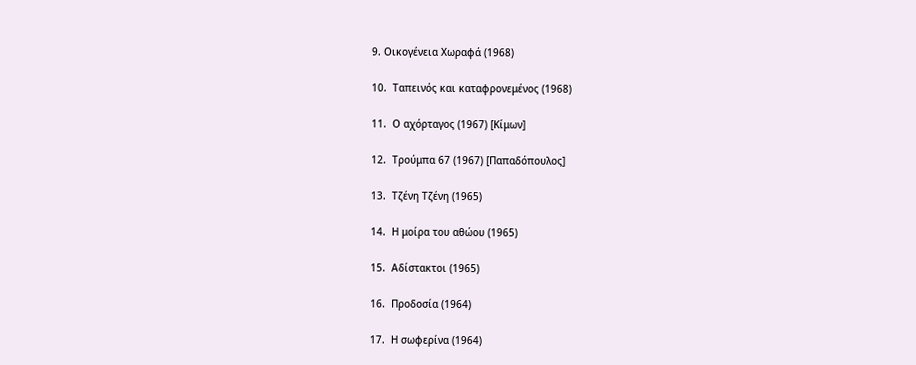9. Οικογένεια Χωραφά (1968)

10.  Ταπεινός και καταφρονεμένος (1968)

11.  Ο αχόρταγος (1967) [Κίμων]

12.  Τρούμπα 67 (1967) [Παπαδόπουλος]

13.  Τζένη Τζένη (1965)

14.  Η μοίρα του αθώου (1965)

15.  Αδίστακτοι (1965)

16.  Προδοσία (1964)

17.  Η σωφερίνα (1964)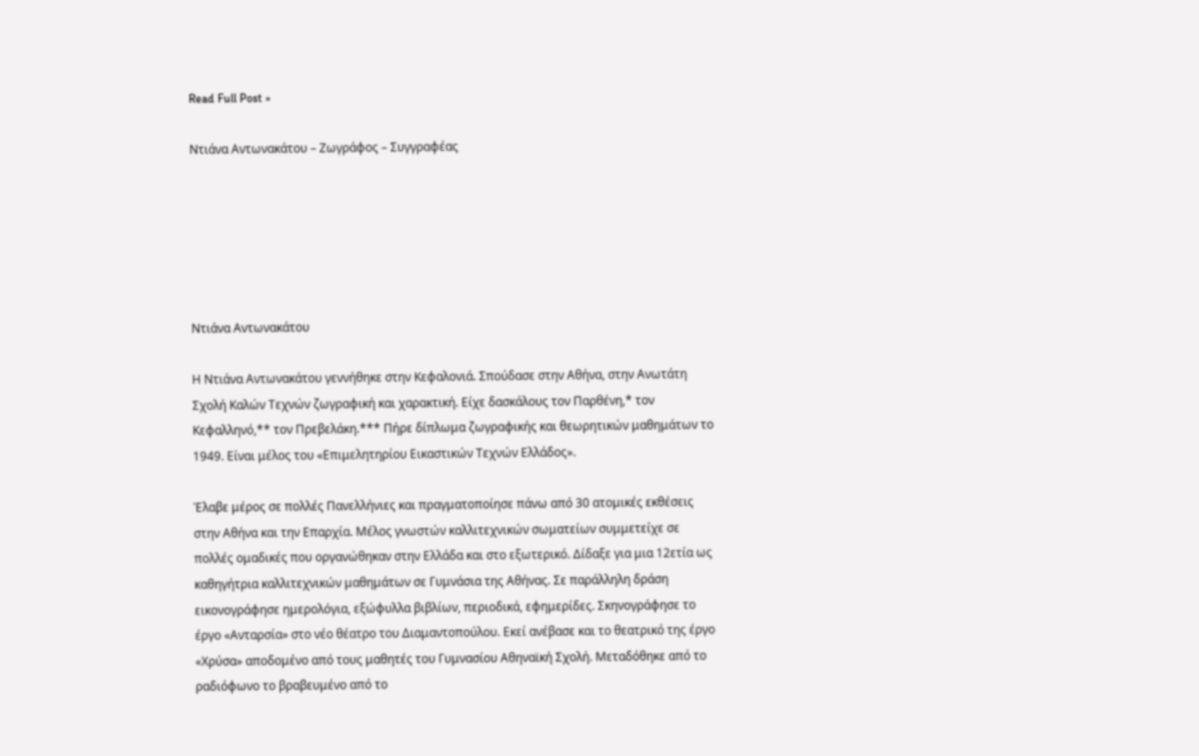Read Full Post »

Ντιάνα Αντωνακάτου – Ζωγράφος – Συγγραφέας






Ντιάνα Αντωνακάτου

Η Ντιάνα Αντωνακάτου γεννήθηκε στην Κεφαλονιά. Σπούδασε στην Αθήνα, στην Ανωτάτη Σχολή Καλών Τεχνών ζωγραφική και χαρακτική. Είχε δασκάλους τον Παρθένη,* τον Κεφαλληνό,** τον Πρεβελάκη.*** Πήρε δίπλωμα ζωγραφικής και θεωρητικών μαθημάτων το 1949. Είναι μέλος του «Επιμελητηρίου Εικαστικών Τεχνών Ελλάδος».

Έλαβε μέρος σε πολλές Πανελλήνιες και πραγματοποίησε πάνω από 30 ατομικές εκθέσεις στην Αθήνα και την Επαρχία. Μέλος γνωστών καλλιτεχνικών σωματείων συμμετείχε σε πολλές ομαδικές που οργανώθηκαν στην Ελλάδα και στο εξωτερικό. Δίδαξε για μια 12ετία ως καθηγήτρια καλλιτεχνικών μαθημάτων σε Γυμνάσια της Αθήνας. Σε παράλληλη δράση εικονογράφησε ημερολόγια, εξώφυλλα βιβλίων, περιοδικά, εφημερίδες. Σκηνογράφησε το έργο «Ανταρσία» στο νέο θέατρο του Διαμαντοπούλου. Εκεί ανέβασε και το θεατρικό της έργο «Χρύσα» αποδομένο από τους μαθητές του Γυμνασίου Αθηναϊκή Σχολή. Μεταδόθηκε από το ραδιόφωνο το βραβευμένο από το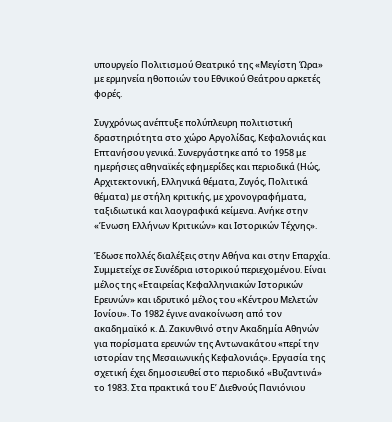υπουργείο Πολιτισμού Θεατρικό της «Μεγίστη Ώρα» με ερμηνεία ηθοποιών του Εθνικού Θεάτρου αρκετές φορές.

Συγχρόνως ανέπτυξε πολύπλευρη πολιτιστική δραστηριότητα στο χώρο Αργολίδας, Κεφαλονιάς και Επτανήσου γενικά. Συνεργάστηκε από το 1958 με ημερήσιες αθηναϊκές εφημερίδες και περιοδικά (Ηώς, Αρχιτεκτονική, Ελληνικά θέματα, Ζυγός, Πολιτικά θέματα) με στήλη κριτικής, με χρονογραφήματα, ταξιδιωτικά και λαογραφικά κείμενα. Ανήκε στην «Ένωση Ελλήνων Κριτικών» και Ιστορικών Τέχνης».

Έδωσε πολλές διαλέξεις στην Αθήνα και στην Επαρχία. Συμμετείχε σε Συνέδρια ιστορικού περιεχομένου. Είναι μέλος της «Εταιρείας Κεφαλληνιακών Ιστορικών Ερευνών» και ιδρυτικό μέλος του «Κέντρου Μελετών Ιονίου». Το 1982 έγινε ανακοίνωση από τον ακαδημαϊκό κ. Δ. Ζακυνθινό στην Ακαδημία Αθηνών για πορίσματα ερευνών της Αντωνακάτου «περί την ιστορίαν της Μεσαιωνικής Κεφαλονιάς». Εργασία της σχετική έχει δημοσιευθεί στο περιοδικό «Βυζαντινά» το 1983. Στα πρακτικά του Ε’ Διεθνούς Πανιόνιου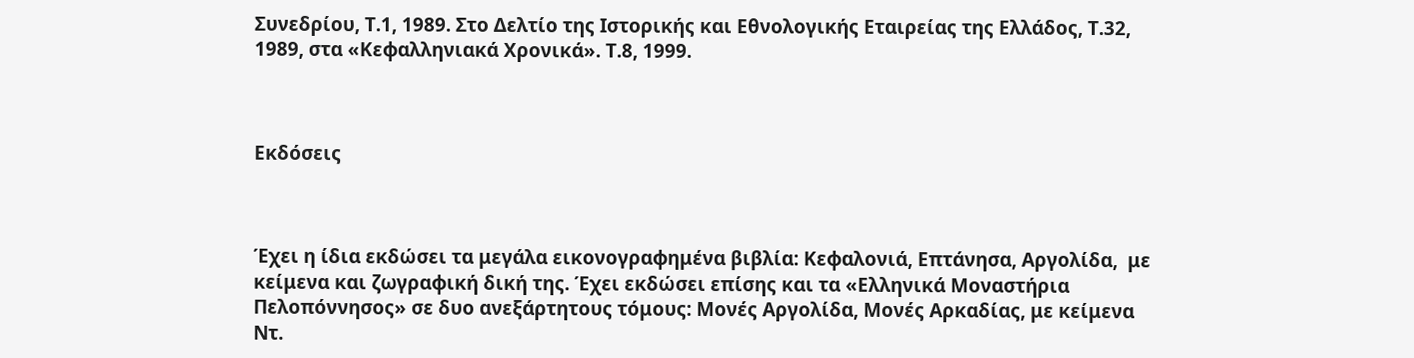Συνεδρίου, Τ.1, 1989. Στο Δελτίο της Ιστορικής και Εθνολογικής Εταιρείας της Ελλάδος, Τ.32, 1989, στα «Κεφαλληνιακά Χρονικά». Τ.8, 1999.



Εκδόσεις



Έχει η ίδια εκδώσει τα μεγάλα εικονογραφημένα βιβλία: Κεφαλονιά, Επτάνησα, Αργολίδα,  με κείμενα και ζωγραφική δική της. Έχει εκδώσει επίσης και τα «Ελληνικά Μοναστήρια Πελοπόννησος» σε δυο ανεξάρτητους τόμους: Μονές Αργολίδα, Μονές Αρκαδίας, με κείμενα Ντ.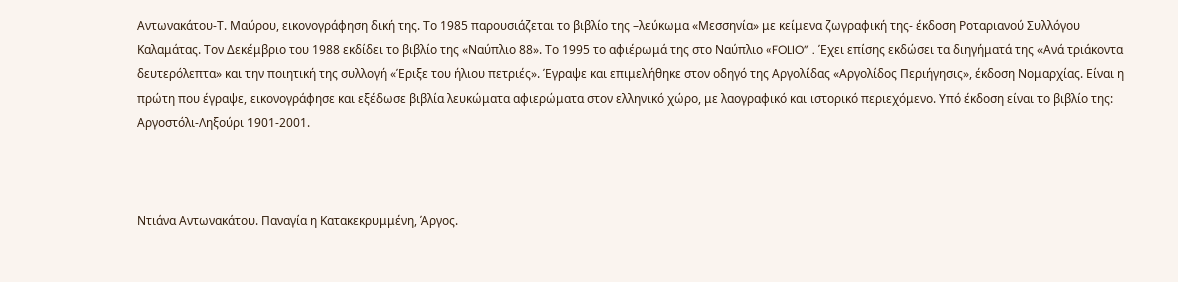Αντωνακάτου-Τ. Μαύρου, εικονογράφηση δική της. Το 1985 παρουσιάζεται το βιβλίο της –λεύκωμα «Μεσσηνία» με κείμενα ζωγραφική της- έκδοση Ροταριανού Συλλόγου Καλαμάτας. Τον Δεκέμβριο του 1988 εκδίδει το βιβλίο της «Ναύπλιο 88». Το 1995 το αφιέρωμά της στο Ναύπλιο «FOLIO” . Έχει επίσης εκδώσει τα διηγήματά της «Ανά τριάκοντα δευτερόλεπτα» και την ποιητική της συλλογή «Έριξε του ήλιου πετριές». Έγραψε και επιμελήθηκε στον οδηγό της Αργολίδας «Αργολίδος Περιήγησις», έκδοση Νομαρχίας. Είναι η πρώτη που έγραψε, εικονογράφησε και εξέδωσε βιβλία λευκώματα αφιερώματα στον ελληνικό χώρο, με λαογραφικό και ιστορικό περιεχόμενο. Υπό έκδοση είναι το βιβλίο της: Αργοστόλι-Ληξούρι 1901-2001.



Ντιάνα Αντωνακάτου. Παναγία η Κατακεκρυμμένη, Άργος.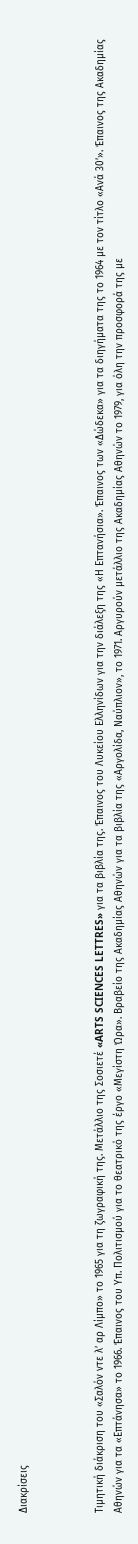Διακρίσεις



Τιμητική διάκριση του «Σαλόν ντε λ’ αρ Λίμπο» το 1965 για τη ζωγραφική της. Μετάλλιο της Σοσιετέ «ARTS SCIENCES LETTRES» για τα βιβλία της. Έπαινος του Λυκείου Ελληνίδων για την διάλεξη της «Η Επτανήσια». Έπαινος των «Δώδεκα» για τα διηγήματα της το 1964 με τον τίτλο «Ανά 30’». Έπαινος της Ακαδημίας Αθηνών για τα «Επτάνησα» το 1966. Έπαινος του Υπ. Πολιτισμού για το θεατρικό της έργο «Μεγίστη Ώρα». Βραβείο της Ακαδημίας Αθηνών για τα βιβλία της «Αργολίδα, Ναύπλιον», το 1971. Αργυρούν μετάλλιο της Ακαδημίας Αθηνών το 1979, για όλη την προσφορά της με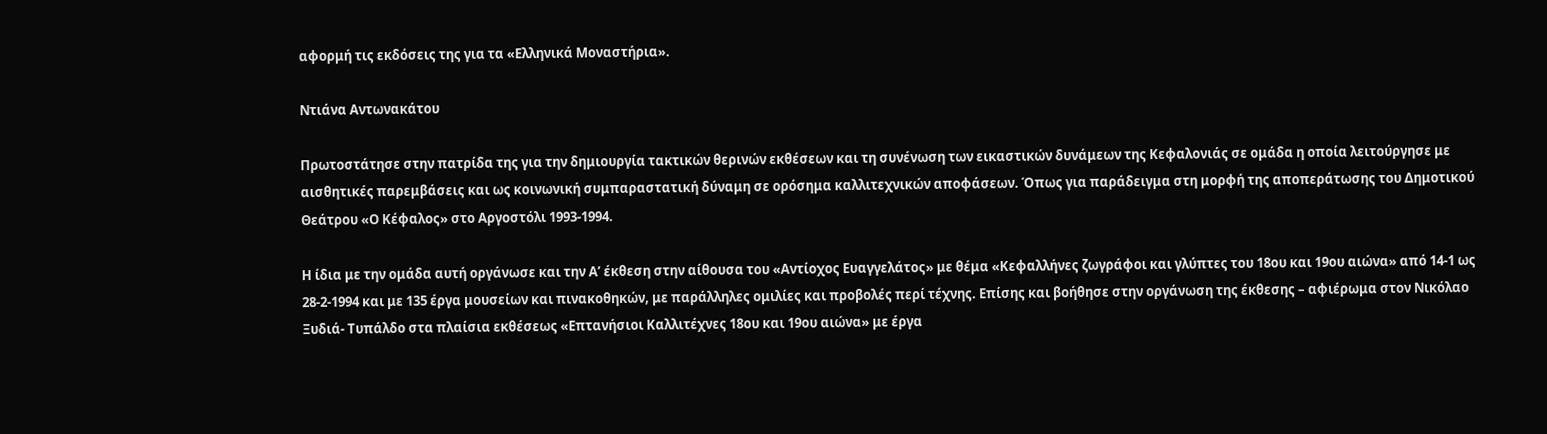αφορμή τις εκδόσεις της για τα «Ελληνικά Μοναστήρια».

Ντιάνα Αντωνακάτου

Πρωτοστάτησε στην πατρίδα της για την δημιουργία τακτικών θερινών εκθέσεων και τη συνένωση των εικαστικών δυνάμεων της Κεφαλονιάς σε ομάδα η οποία λειτούργησε με αισθητικές παρεμβάσεις και ως κοινωνική συμπαραστατική δύναμη σε ορόσημα καλλιτεχνικών αποφάσεων. Όπως για παράδειγμα στη μορφή της αποπεράτωσης του Δημοτικού Θεάτρου «Ο Κέφαλος» στο Αργοστόλι 1993-1994.

Η ίδια με την ομάδα αυτή οργάνωσε και την Α’ έκθεση στην αίθουσα του «Αντίοχος Ευαγγελάτος» με θέμα «Κεφαλλήνες ζωγράφοι και γλύπτες του 18ου και 19ου αιώνα» από 14-1 ως 28-2-1994 και με 135 έργα μουσείων και πινακοθηκών, με παράλληλες ομιλίες και προβολές περί τέχνης. Επίσης και βοήθησε στην οργάνωση της έκθεσης – αφιέρωμα στον Νικόλαο Ξυδιά- Τυπάλδο στα πλαίσια εκθέσεως «Επτανήσιοι Καλλιτέχνες 18ου και 19ου αιώνα» με έργα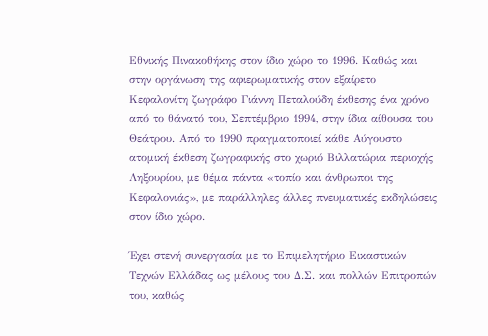Εθνικής Πινακοθήκης στον ίδιο χώρο το 1996. Καθώς και στην οργάνωση της αφιερωματικής στον εξαίρετο Κεφαλονίτη ζωγράφο Γιάννη Πεταλούδη έκθεσης ένα χρόνο από το θάνατό του, Σεπτέμβριο 1994, στην ίδια αίθουσα του Θεάτρου. Από το 1990 πραγματοποιεί κάθε Αύγουστο ατομική έκθεση ζωγραφικής στο χωριό Βιλλατώρια περιοχής Ληξουρίου, με θέμα πάντα «τοπίο και άνθρωποι της Κεφαλονιάς», με παράλληλες άλλες πνευματικές εκδηλώσεις στον ίδιο χώρο.

Έχει στενή συνεργασία με το Επιμελητήριο Εικαστικών Τεχνών Ελλάδας ως μέλους του Δ.Σ. και πολλών Επιτροπών του, καθώς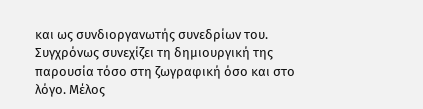και ως συνδιοργανωτής συνεδρίων του. Συγχρόνως συνεχίζει τη δημιουργική της παρουσία τόσο στη ζωγραφική όσο και στο λόγο. Μέλος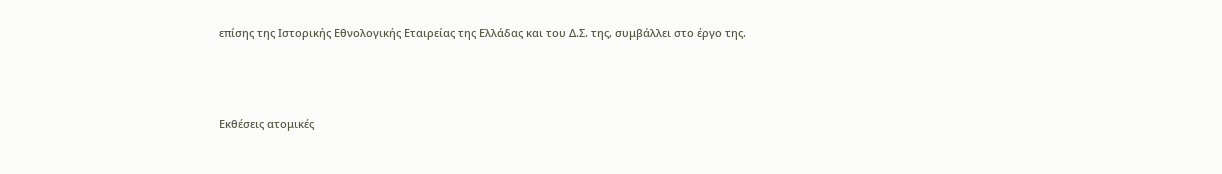επίσης της Ιστορικής Εθνολογικής Εταιρείας της Ελλάδας και του Δ.Σ. της, συμβάλλει στο έργο της.



Εκθέσεις ατομικές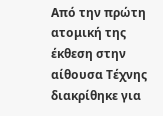Από την πρώτη ατομική της έκθεση στην αίθουσα Τέχνης διακρίθηκε για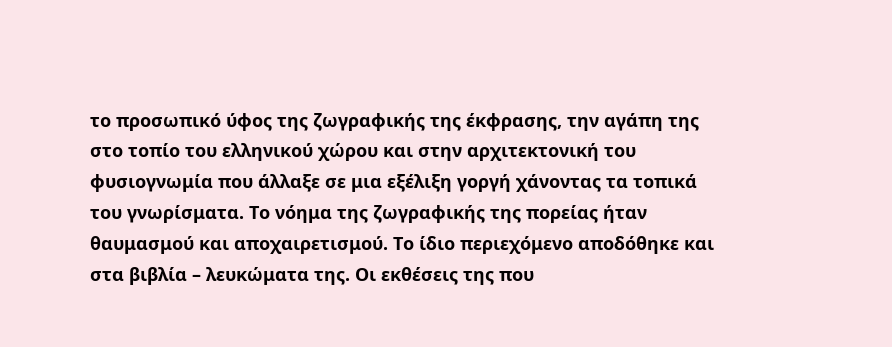το προσωπικό ύφος της ζωγραφικής της έκφρασης, την αγάπη της στο τοπίο του ελληνικού χώρου και στην αρχιτεκτονική του φυσιογνωμία που άλλαξε σε μια εξέλιξη γοργή χάνοντας τα τοπικά του γνωρίσματα. Το νόημα της ζωγραφικής της πορείας ήταν θαυμασμού και αποχαιρετισμού. Το ίδιο περιεχόμενο αποδόθηκε και στα βιβλία – λευκώματα της. Οι εκθέσεις της που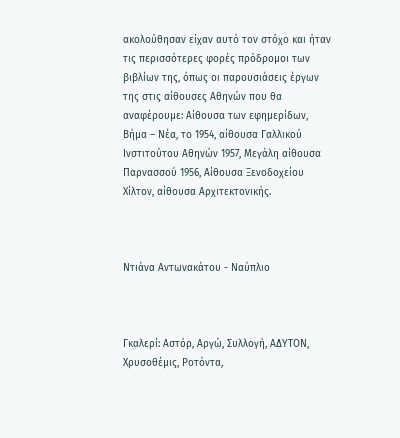ακολούθησαν είχαν αυτό τον στόχο και ήταν τις περισσότερες φορές πρόδρομοι των βιβλίων της, όπως οι παρουσιάσεις έργων της στις αίθουσες Αθηνών που θα αναφέρουμε: Αίθουσα των εφημερίδων, Βήμα – Νέα, το 1954, αίθουσα Γαλλικού Ινστιτούτου Αθηνών 1957, Μεγάλη αίθουσα Παρνασσού 1956, Αίθουσα Ξενοδοχείου Χίλτον, αίθουσα Αρχιτεκτονικής.



Ντιάνα Αντωνακάτου - Ναύπλιο



Γκαλερί: Αστόρ, Αργώ, Συλλογή, ΑΔΥΤΟΝ, Χρυσοθέμις, Ροτόντα,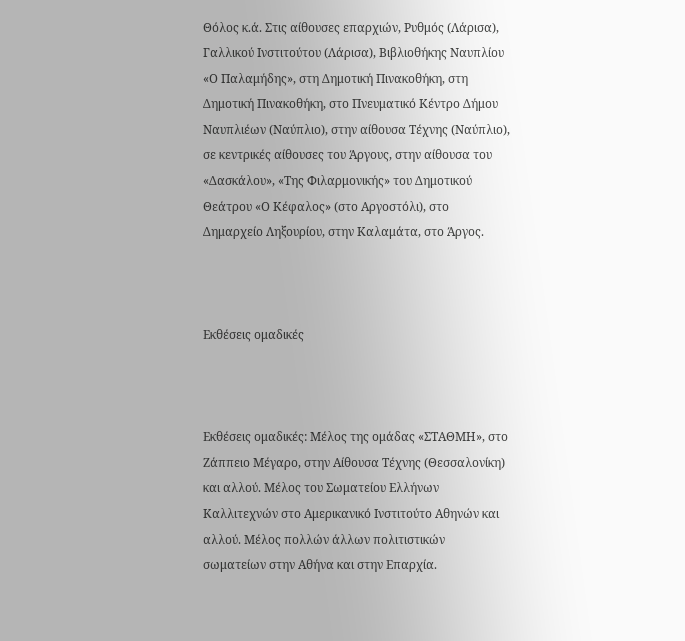Θόλος κ.ά. Στις αίθουσες επαρχιών, Ρυθμός (Λάρισα), Γαλλικού Ινστιτούτου (Λάρισα), Βιβλιοθήκης Ναυπλίου «Ο Παλαμήδης», στη Δημοτική Πινακοθήκη, στη Δημοτική Πινακοθήκη, στο Πνευματικό Κέντρο Δήμου Ναυπλιέων (Ναύπλιο), στην αίθουσα Τέχνης (Ναύπλιο), σε κεντρικές αίθουσες του Άργους, στην αίθουσα του «Δασκάλου», «Της Φιλαρμονικής» του Δημοτικού Θεάτρου «Ο Κέφαλος» (στο Αργοστόλι), στο Δημαρχείο Ληξουρίου, στην Καλαμάτα, στο Άργος.



Εκθέσεις ομαδικές



Εκθέσεις ομαδικές: Μέλος της ομάδας «ΣΤΑΘΜΗ», στο Ζάππειο Μέγαρο, στην Αίθουσα Τέχνης (Θεσσαλονίκη) και αλλού. Μέλος του Σωματείου Ελλήνων Καλλιτεχνών στο Αμερικανικό Ινστιτούτο Αθηνών και αλλού. Μέλος πολλών άλλων πολιτιστικών σωματείων στην Αθήνα και στην Επαρχία.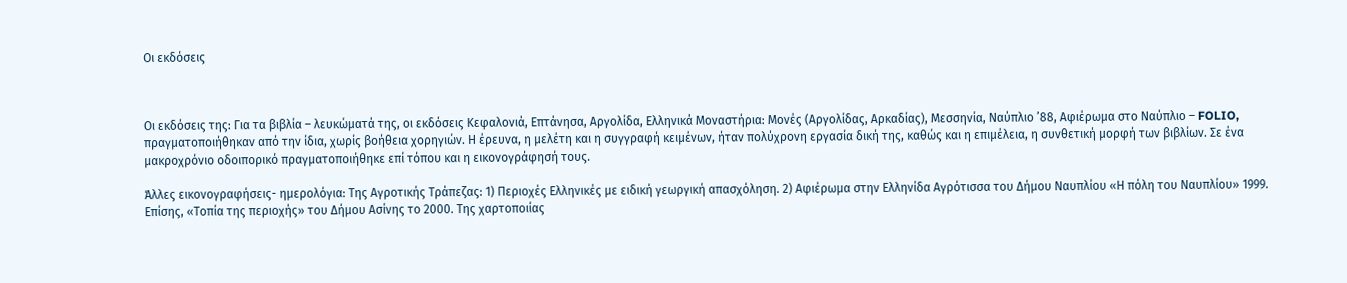Οι εκδόσεις



Οι εκδόσεις της: Για τα βιβλία – λευκώματά της, οι εκδόσεις Κεφαλονιά, Επτάνησα, Αργολίδα, Ελληνικά Μοναστήρια: Μονές (Αργολίδας, Αρκαδίας), Μεσσηνία, Ναύπλιο ’88, Αφιέρωμα στο Ναύπλιο – FOLIO, πραγματοποιήθηκαν από την ίδια, χωρίς βοήθεια χορηγιών. Η έρευνα, η μελέτη και η συγγραφή κειμένων, ήταν πολύχρονη εργασία δική της, καθώς και η επιμέλεια, η συνθετική μορφή των βιβλίων. Σε ένα μακροχρόνιο οδοιπορικό πραγματοποιήθηκε επί τόπου και η εικονογράφησή τους.

Άλλες εικονογραφήσεις- ημερολόγια: Της Αγροτικής Τράπεζας: 1) Περιοχές Ελληνικές με ειδική γεωργική απασχόληση. 2) Αφιέρωμα στην Ελληνίδα Αγρότισσα του Δήμου Ναυπλίου «Η πόλη του Ναυπλίου» 1999. Επίσης, «Τοπία της περιοχής» του Δήμου Ασίνης το 2000. Της χαρτοποιίας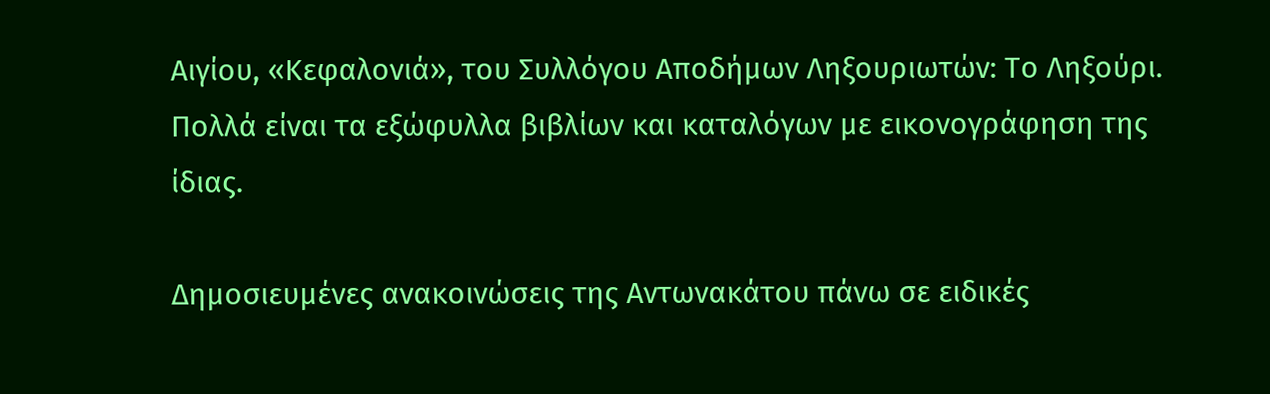Αιγίου, «Κεφαλονιά», του Συλλόγου Αποδήμων Ληξουριωτών: Το Ληξούρι. Πολλά είναι τα εξώφυλλα βιβλίων και καταλόγων με εικονογράφηση της ίδιας.

Δημοσιευμένες ανακοινώσεις της Αντωνακάτου πάνω σε ειδικές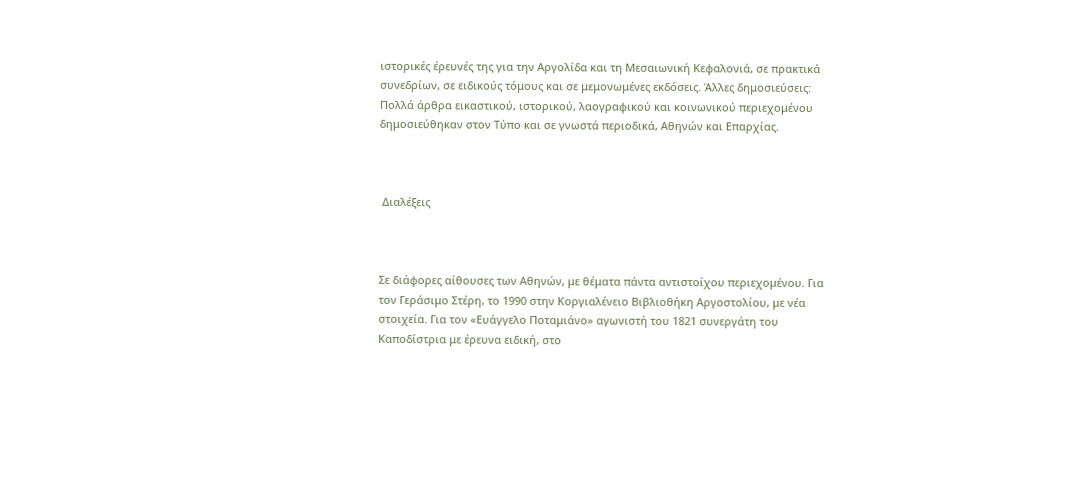ιστορικές έρευνές της για την Αργολίδα και τη Μεσαιωνική Κεφαλονιά, σε πρακτικά συνεδρίων, σε ειδικούς τόμους και σε μεμονωμένες εκδόσεις. Άλλες δημοσιεύσεις: Πολλά άρθρα εικαστικού, ιστορικού, λαογραφικού και κοινωνικού περιεχομένου δημοσιεύθηκαν στον Τύπο και σε γνωστά περιοδικά, Αθηνών και Επαρχίας.



 Διαλέξεις



Σε διάφορες αίθουσες των Αθηνών, με θέματα πάντα αντιστοίχου περιεχομένου. Για τον Γεράσιμο Στέρη, το 1990 στην Κοργιαλένειο Βιβλιοθήκη Αργοστολίου, με νέα στοιχεία. Για τον «Ευάγγελο Ποταμιάνο» αγωνιστή του 1821 συνεργάτη του Καποδίστρια με έρευνα ειδική, στο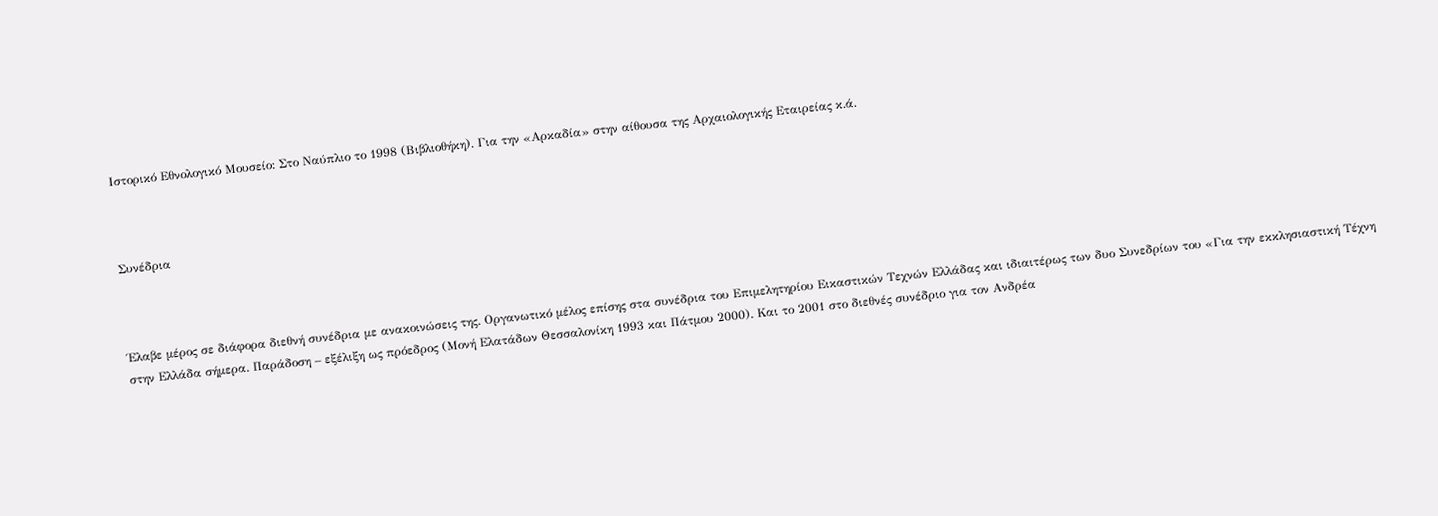Ιστορικό Εθνολογικό Μουσείο: Στο Ναύπλιο το 1998 (Βιβλιοθήκη). Για την «Αρκαδία» στην αίθουσα της Αρχαιολογικής Εταιρείας κ.ά.



Συνέδρια



Έλαβε μέρος σε διάφορα διεθνή συνέδρια με ανακοινώσεις της. Οργανωτικό μέλος επίσης στα συνέδρια του Επιμελητηρίου Εικαστικών Τεχνών Ελλάδας και ιδιαιτέρως των δυο Συνεδρίων του «Για την εκκλησιαστική Τέχνη στην Ελλάδα σήμερα. Παράδοση – εξέλιξη ως πρόεδρος (Μονή Ελατάδων Θεσσαλονίκη 1993 και Πάτμου 2000). Και το 2001 στο διεθνές συνέδριο για τον Ανδρέα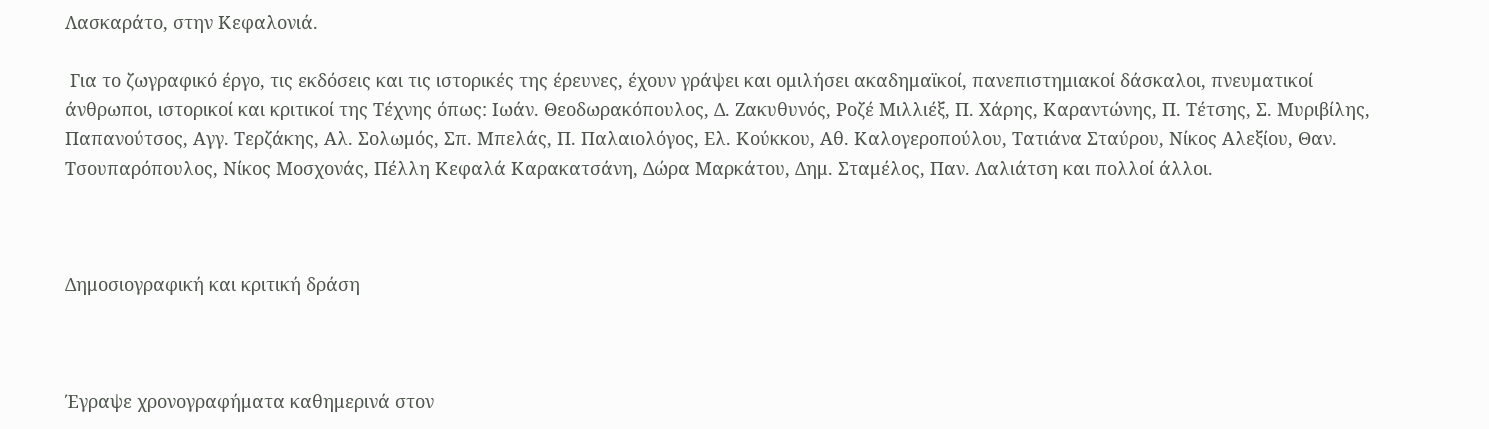Λασκαράτο, στην Κεφαλονιά.

 Για το ζωγραφικό έργο, τις εκδόσεις και τις ιστορικές της έρευνες, έχουν γράψει και ομιλήσει ακαδημαϊκοί, πανεπιστημιακοί δάσκαλοι, πνευματικοί άνθρωποι, ιστορικοί και κριτικοί της Τέχνης όπως: Ιωάν. Θεοδωρακόπουλος, Δ. Ζακυθυνός, Ροζέ Μιλλιέξ, Π. Χάρης, Καραντώνης, Π. Τέτσης, Σ. Μυριβίλης, Παπανούτσος, Αγγ. Τερζάκης, Αλ. Σολωμός, Σπ. Μπελάς, Π. Παλαιολόγος, Ελ. Κούκκου, Αθ. Καλογεροπούλου, Τατιάνα Σταύρου, Νίκος Αλεξίου, Θαν. Τσουπαρόπουλος, Νίκος Μοσχονάς, Πέλλη Κεφαλά Καρακατσάνη, Δώρα Μαρκάτου, Δημ. Σταμέλος, Παν. Λαλιάτση και πολλοί άλλοι.



Δημοσιογραφική και κριτική δράση



Έγραψε χρονογραφήματα καθημερινά στον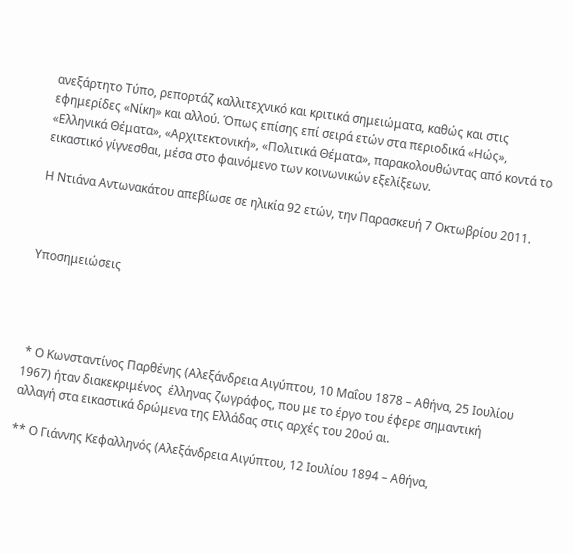ανεξάρτητο Τύπο, ρεπορτάζ καλλιτεχνικό και κριτικά σημειώματα, καθώς και στις εφημερίδες «Νίκη» και αλλού. Όπως επίσης επί σειρά ετών στα περιοδικά «Ηώς», «Ελληνικά Θέματα», «Αρχιτεκτονική», «Πολιτικά Θέματα», παρακολουθώντας από κοντά το εικαστικό γίγνεσθαι, μέσα στο φαινόμενο των κοινωνικών εξελίξεων.

Η Ντιάνα Αντωνακάτου απεβίωσε σε ηλικία 92 ετών, την Παρασκευή 7 Οκτωβρίου 2011.



Υποσημειώσεις




 * Ο Κωνσταντίνος Παρθένης (Αλεξάνδρεια Αιγύπτου, 10 Μαΐου 1878 – Αθήνα, 25 Ιουλίου 1967) ήταν διακεκριμένος  έλληνας ζωγράφος, που με το έργο του έφερε σημαντική αλλαγή στα εικαστικά δρώμενα της Ελλάδας στις αρχές του 20ού αι.

** Ο Γιάννης Κεφαλληνός (Αλεξάνδρεια Αιγύπτου, 12 Ιουλίου 1894 – Αθήνα,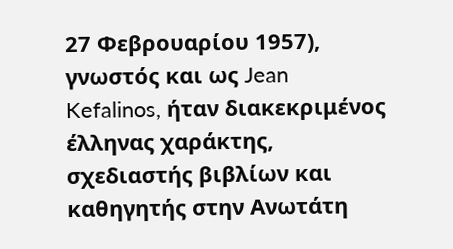27 Φεβρουαρίου 1957), γνωστός και ως Jean Kefalinos, ήταν διακεκριμένος έλληνας χαράκτης, σχεδιαστής βιβλίων και καθηγητής στην Ανωτάτη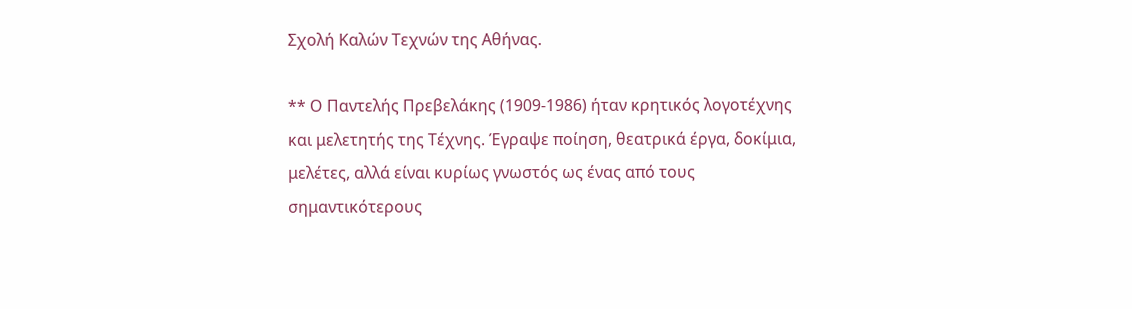Σχολή Καλών Τεχνών της Αθήνας.

** Ο Παντελής Πρεβελάκης (1909-1986) ήταν κρητικός λογοτέχνης και μελετητής της Τέχνης. Έγραψε ποίηση, θεατρικά έργα, δοκίμια, μελέτες, αλλά είναι κυρίως γνωστός ως ένας από τους σημαντικότερους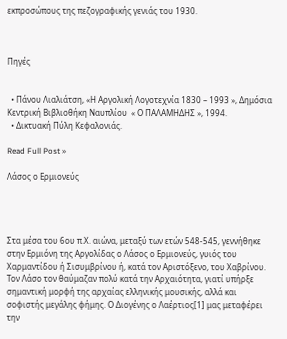εκπροσώπους της πεζογραφικής γενιάς του 1930.



Πηγές


  • Πάνου Λιαλιάτση, «Η Αργολική Λογοτεχνία 1830 – 1993 », Δημόσια Κεντρική Βιβλιοθήκη Ναυπλίου  « Ο ΠΑΛΑΜΗΔΗΣ », 1994.
  • Δικτυακή Πύλη Κεφαλονιάς.

Read Full Post »

Λάσος ο Ερμιονεύς




Στα μέσα του 6ου π.Χ. αιώνα, μεταξύ των ετών 548-545, γεννήθηκε στην Ερμιόνη της Αργολίδας ο Λάσος ο Ερμιονεύς, γυιός του Χαρμαντίδου ή Σισυμβρίνου ή, κατά τον Αριστόξενο, του Χαβρίνου. Τον Λάσο τον θαύμαζαν πολύ κατά την Αρχαιότητα, γιατί υπήρξε σημαντική μορφή της αρχαίας ελληνικής μουσικής, αλλά και σοφιστής μεγάλης φήμης. Ο Διογένης ο Λαέρτιος[1] μας μεταφέρει την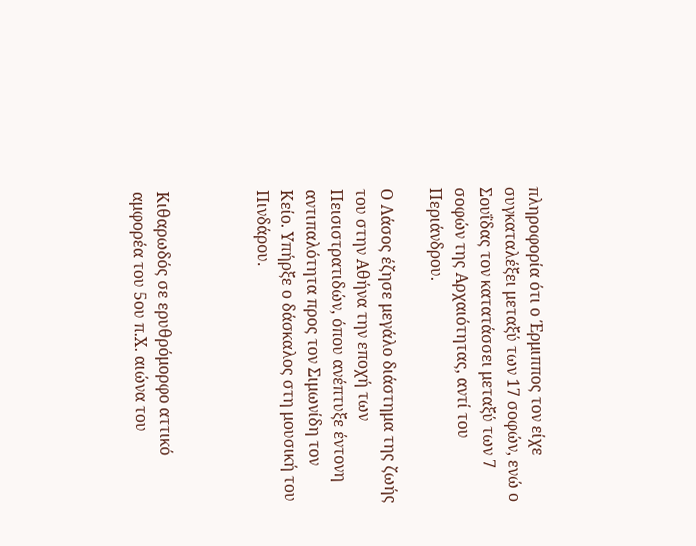πληροφορία ότι ο Έρμιππος τον είχε  συγκαταλέξει μεταξύ των 17 σοφών, ενώ ο Σουΐδας τον κατατάσσει μεταξύ των 7 σοφών της Αρχαιότητας, αντί του Περιάνδρου.

Ο Λάσος έζησε μεγάλο διάστημα της ζωής του στην Αθήνα την εποχή των Πεισιστρατιδών, όπου ανέπτυξε έντονη αντιπαλότητα προς τον Σιμωνίδη τον Κείο. Υπήρξε ο δάσκαλος στη μουσική του Πινδάρου.



Κιθαρωδός σε ερυθρόμορφο αττικό αμφορέα του 5ου π.Χ. αιώνα του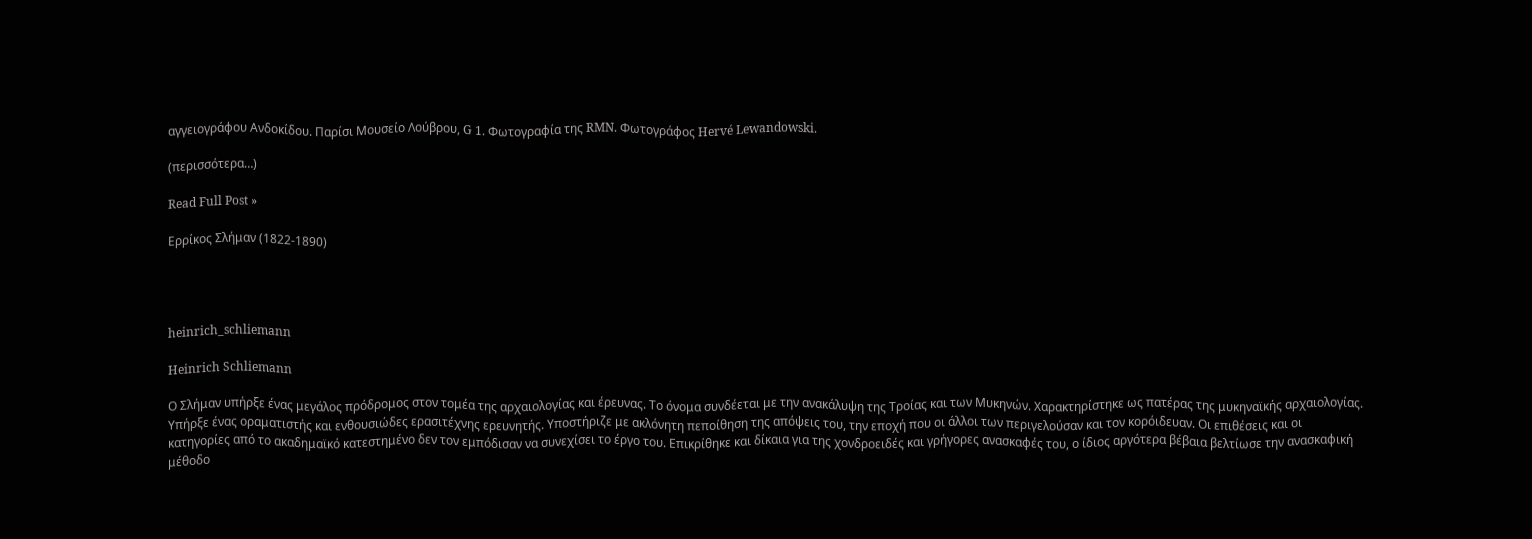αγγειογράφου Ανδοκίδου. Παρίσι Μουσείο Λούβρου, G 1. Φωτογραφία της RMN. Φωτογράφος Hervé Lewandowski.

(περισσότερα…)

Read Full Post »

Ερρίκος Σλήμαν (1822-1890)




heinrich_schliemann

Heinrich Schliemann

Ο Σλήμαν υπήρξε ένας μεγάλος πρόδρομος στον τομέα της αρχαιολογίας και έρευνας. Το όνομα συνδέεται με την ανακάλυψη της Τροίας και των Μυκηνών. Χαρακτηρίστηκε ως πατέρας της μυκηναϊκής αρχαιολογίας. Υπήρξε ένας οραματιστής και ενθουσιώδες ερασιτέχνης ερευνητής. Υποστήριζε με ακλόνητη πεποίθηση της απόψεις του, την εποχή που οι άλλοι των περιγελούσαν και τον κορόιδευαν. Οι επιθέσεις και οι κατηγορίες από το ακαδημαϊκό κατεστημένο δεν τον εμπόδισαν να συνεχίσει το έργο του. Επικρίθηκε και δίκαια για της χονδροειδές και γρήγορες ανασκαφές του, ο ίδιος αργότερα βέβαια βελτίωσε την ανασκαφική μέθοδο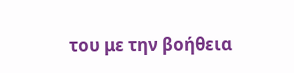του με την βοήθεια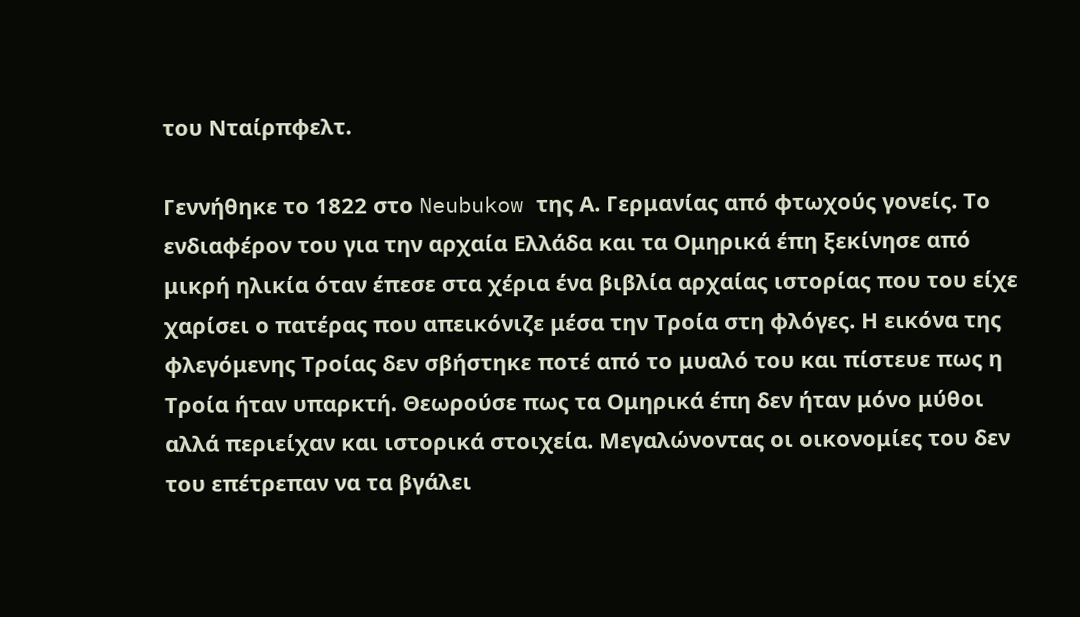του Νταίρπφελτ.

Γεννήθηκε το 1822 στο Neubukow της Α. Γερμανίας από φτωχούς γονείς. Το ενδιαφέρον του για την αρχαία Ελλάδα και τα Ομηρικά έπη ξεκίνησε από μικρή ηλικία όταν έπεσε στα χέρια ένα βιβλία αρχαίας ιστορίας που του είχε χαρίσει ο πατέρας που απεικόνιζε μέσα την Τροία στη φλόγες. Η εικόνα της φλεγόμενης Τροίας δεν σβήστηκε ποτέ από το μυαλό του και πίστευε πως η Τροία ήταν υπαρκτή. Θεωρούσε πως τα Ομηρικά έπη δεν ήταν μόνο μύθοι αλλά περιείχαν και ιστορικά στοιχεία. Μεγαλώνοντας οι οικονομίες του δεν του επέτρεπαν να τα βγάλει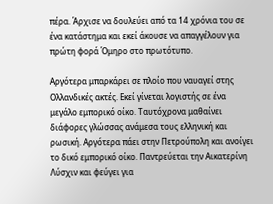πέρα. Άρχισε να δουλεύει από τα 14 χρόνια του σε ένα κατάστημα και εκεί άκουσε να απαγγέλουν για πρώτη φορά Όμηρο στο πρωτότυπο.

Αργότερα μπαρκάρει σε πλοίο που ναυαγεί στης Ολλανδικές ακτές. Εκεί γίνεται λογιστής σε ένα μεγάλο εμπορικό οίκο. Ταυτόχρονα μαθαίνει διάφορες γλώσσας ανάμεσα τους ελληνική και ρωσική. Αργότερα πάει στην Πετρούπολη και ανοίγει το δικό εμπορικό οίκο. Παντρεύεται την Αικατερίνη Λύσχιν και φεύγει για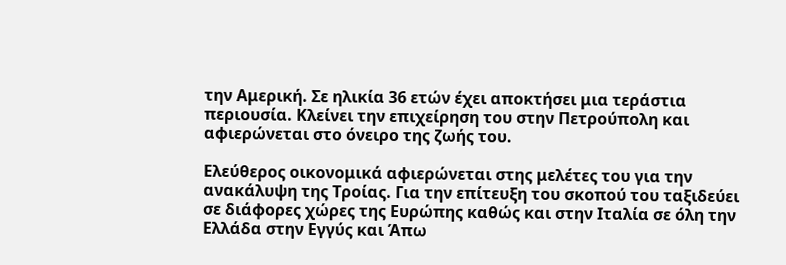την Αμερική. Σε ηλικία 36 ετών έχει αποκτήσει μια τεράστια περιουσία. Κλείνει την επιχείρηση του στην Πετρούπολη και αφιερώνεται στο όνειρο της ζωής του.

Ελεύθερος οικονομικά αφιερώνεται στης μελέτες του για την ανακάλυψη της Τροίας. Για την επίτευξη του σκοπού του ταξιδεύει σε διάφορες χώρες της Ευρώπης καθώς και στην Ιταλία σε όλη την Ελλάδα στην Εγγύς και Άπω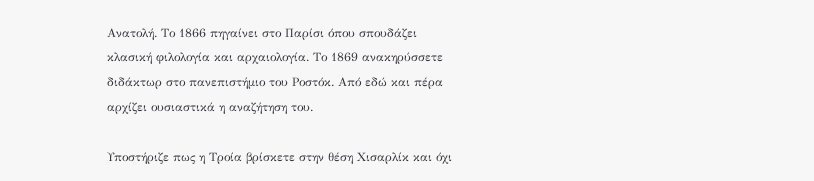Ανατολή. Το 1866 πηγαίνει στο Παρίσι όπου σπουδάζει κλασική φιλολογία και αρχαιολογία. Το 1869 ανακηρύσσετε διδάκτωρ στο πανεπιστήμιο του Ροστόκ. Από εδώ και πέρα αρχίζει ουσιαστικά η αναζήτηση του.

Υποστήριζε πως η Τροία βρίσκετε στην θέση Χισαρλίκ και όχι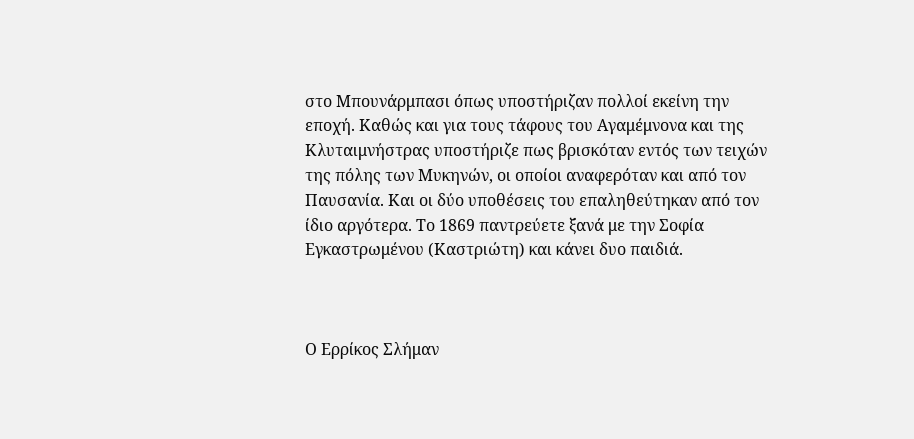στο Μπουνάρμπασι όπως υποστήριζαν πολλοί εκείνη την εποχή. Καθώς και για τους τάφους του Αγαμέμνονα και της Κλυταιμνήστρας υποστήριζε πως βρισκόταν εντός των τειχών της πόλης των Μυκηνών, οι οποίοι αναφερόταν και από τον Παυσανία. Και οι δύο υποθέσεις του επαληθεύτηκαν από τον ίδιο αργότερα. Το 1869 παντρεύετε ξανά με την Σοφία Εγκαστρωμένου (Καστριώτη) και κάνει δυο παιδιά.



Ο Ερρίκος Σλήμαν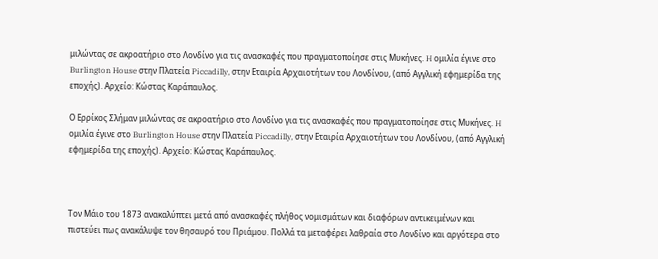μιλώντας σε ακροατήριο στο Λονδίνο για τις ανασκαφές που πραγματοποίησε στις Μυκήνες. H ομιλία έγινε στο Burlington House στην Πλατεία Piccadilly, στην Εταιρία Αρχαιοτήτων του Λονδίνου, (από Αγγλική εφημερίδα της εποχής). Αρχείο: Κώστας Καράπαυλος.

Ο Ερρίκος Σλήμαν μιλώντας σε ακροατήριο στο Λονδίνο για τις ανασκαφές που πραγματοποίησε στις Μυκήνες. H ομιλία έγινε στο Burlington House στην Πλατεία Piccadilly, στην Εταιρία Αρχαιοτήτων του Λονδίνου, (από Αγγλική εφημερίδα της εποχής). Αρχείο: Κώστας Καράπαυλος.



Τον Μάιο του 1873 ανακαλύπτει μετά από ανασκαφές πλήθος νομισμάτων και διαφόρων αντικειμένων και πιστεύει πως ανακάλυψε τον θησαυρό του Πριάμου. Πολλά τα μεταφέρει λαθραία στο Λονδίνο και αργότερα στο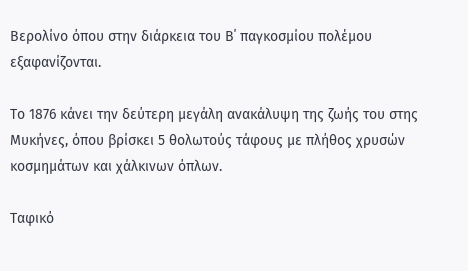Βερολίνο όπου στην διάρκεια του Β΄ παγκοσμίου πολέμου εξαφανίζονται.

Το 1876 κάνει την δεύτερη μεγάλη ανακάλυψη της ζωής του στης Μυκήνες, όπου βρίσκει 5 θολωτούς τάφους με πλήθος χρυσών κοσμημάτων και χάλκινων όπλων.

Ταφικό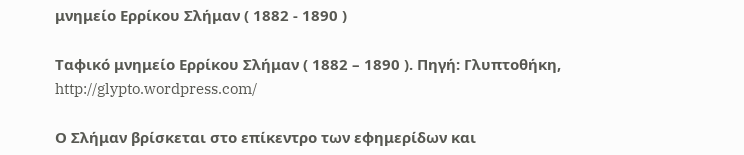μνημείο Ερρίκου Σλήμαν ( 1882 - 1890 )

Ταφικό μνημείο Ερρίκου Σλήμαν ( 1882 – 1890 ). Πηγή: Γλυπτοθήκη, http://glypto.wordpress.com/

Ο Σλήμαν βρίσκεται στο επίκεντρο των εφημερίδων και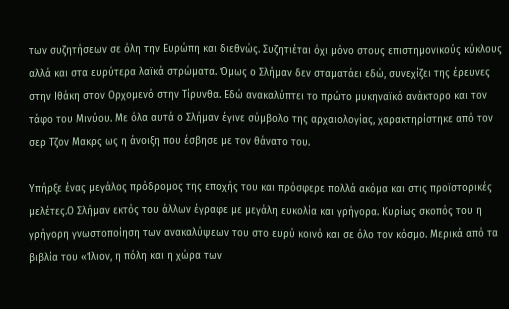των συζητήσεων σε όλη την Ευρώπη και διεθνώς. Συζητιέται όχι μόνο στους επιστημονικούς κύκλους αλλά και στα ευρύτερα λαϊκά στρώματα. Όμως ο Σλήμαν δεν σταματάει εδώ, συνεχίζει της έρευνες στην Ιθάκη στον Ορχομενό στην Τίρυνθα. Εδώ ανακαλύπτει το πρώτο μυκηναϊκό ανάκτορο και τον τάφο του Μινύου. Με όλα αυτά ο Σλήμαν έγινε σύμβολο της αρχαιολογίας, χαρακτηρίστηκε από τον σερ Τζον Μακρς ως η άνοιξη που έσβησε με τον θάνατο του.

Υπήρξε ένας μεγάλος πρόδρομος της εποχής του και πρόσφερε πολλά ακόμα και στις προϊστορικές μελέτες.Ο Σλήμαν εκτός του άλλων έγραφε με μεγάλη ευκολία και γρήγορα. Κυρίως σκοπός του η γρήγορη γνωστοποίηση των ανακαλύψεων του στο ευρύ κοινό και σε όλο τον κόσμο. Μερικά από τα βιβλία του «Ίλιον, η πόλη και η χώρα των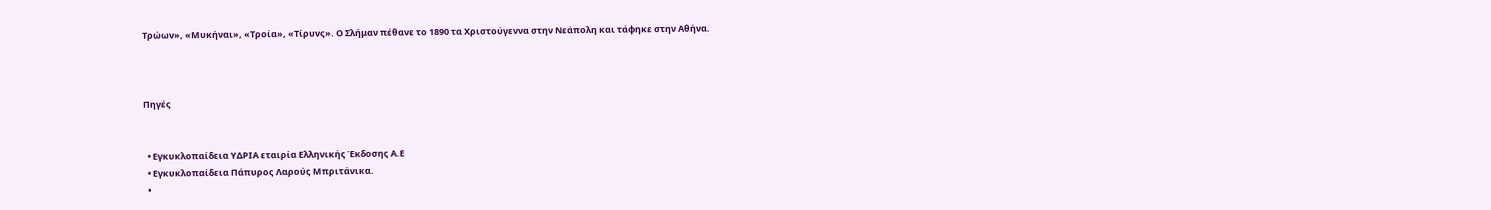Τρώων», «Μυκήναι», «Τροία», «Τίρυνς». Ο Σλήμαν πέθανε το 1890 τα Χριστούγεννα στην Νεάπολη και τάφηκε στην Αθήνα.



Πηγές


  • Εγκυκλοπαίδεια ΥΔΡΙΑ εταιρία Ελληνικής Έκδοσης Α.Ε
  • Εγκυκλοπαίδεια Πάπυρος Λαρούς Μπριτάνικα.
  •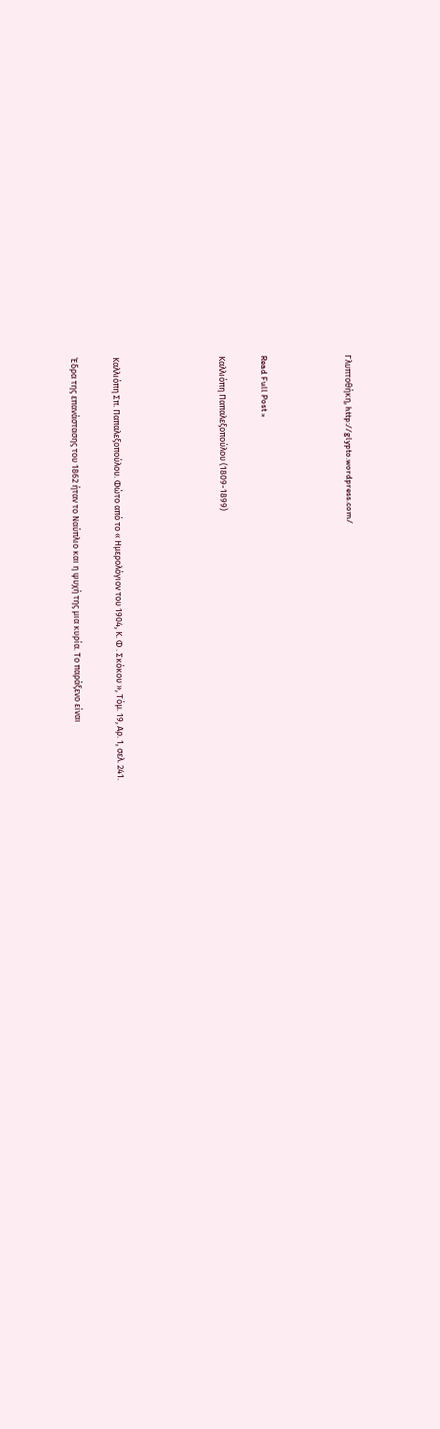Γλυπτοθήκη, http://glypto.wordpress.com/



Read Full Post »

Καλλιόπη Παπαλεξοπούλου (1809-1899)




Καλλιόπη Σπ. Παπαλεξοπούλου. Φώτο από το « Ημερολόγιον του 1904, Κ. Φ . Σκόκου », Τόμ. 19, Αρ. 1, σελ. 241.

Έδρα της επανάστασης του 1862 ήταν το Ναύπλιο και η ψυχή της μια κυρία. Το παράξενο είναι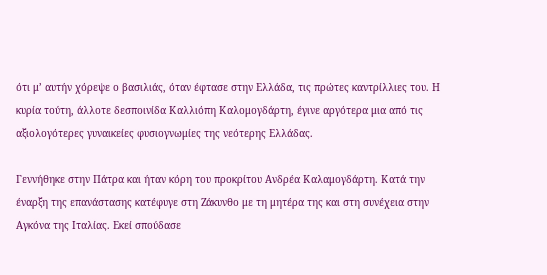ότι μ’ αυτήν χόρεψε ο βασιλιάς, όταν έφτασε στην Ελλάδα, τις πρώτες καντρίλλιες του. Η κυρία τούτη, άλλοτε δεσποινίδα Καλλιόπη Καλομογδάρτη, έγινε αργότερα μια από τις αξιολογότερες γυναικείες φυσιογνωμίες της νεότερης Ελλάδας.

Γεννήθηκε στην Πάτρα και ήταν κόρη του προκρίτου Ανδρέα Καλαμογδάρτη. Κατά την έναρξη της επανάστασης κατέφυγε στη Ζάκυνθο με τη μητέρα της και στη συνέχεια στην Αγκόνα της Ιταλίας. Εκεί σπούδασε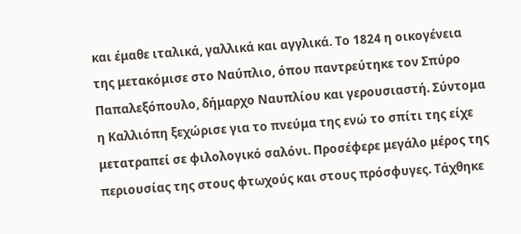και έμαθε ιταλικά, γαλλικά και αγγλικά. Το 1824 η οικογένεια της μετακόμισε στο Ναύπλιο, όπου παντρεύτηκε τον Σπύρο Παπαλεξόπουλο, δήμαρχο Ναυπλίου και γερουσιαστή. Σύντομα η Καλλιόπη ξεχώρισε για το πνεύμα της ενώ το σπίτι της είχε μετατραπεί σε φιλολογικό σαλόνι. Προσέφερε μεγάλο μέρος της περιουσίας της στους φτωχούς και στους πρόσφυγες. Τάχθηκε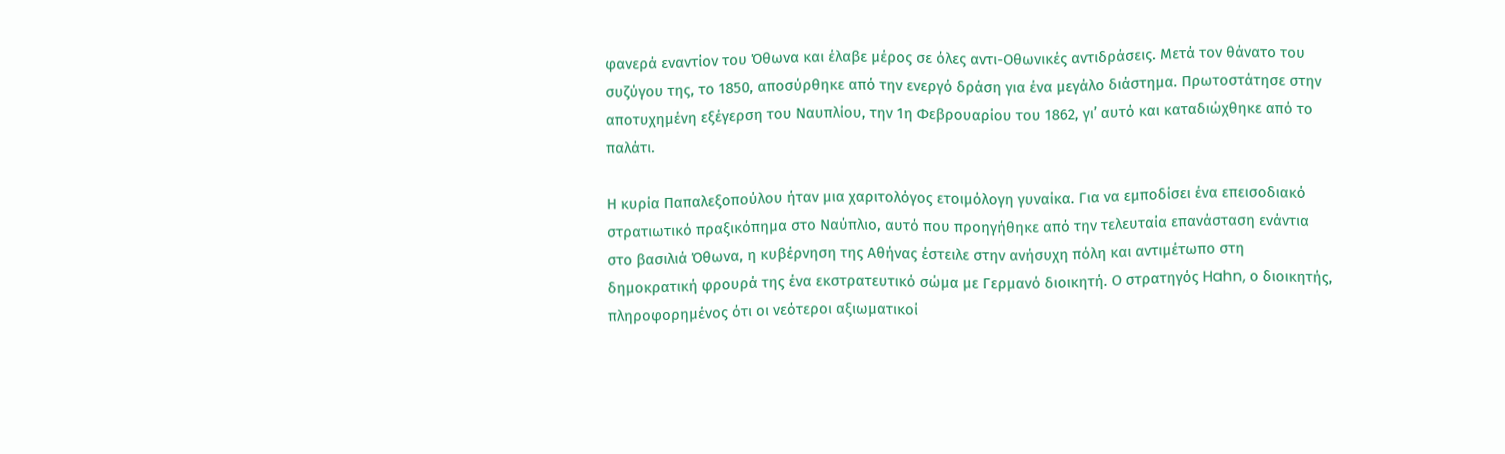φανερά εναντίον του Όθωνα και έλαβε μέρος σε όλες αντι-Οθωνικές αντιδράσεις. Μετά τον θάνατο του συζύγου της, το 1850, αποσύρθηκε από την ενεργό δράση για ένα μεγάλο διάστημα. Πρωτοστάτησε στην αποτυχημένη εξέγερση του Ναυπλίου, την 1η Φεβρουαρίου του 1862, γι’ αυτό και καταδιώχθηκε από το παλάτι.

Η κυρία Παπαλεξοπούλου ήταν μια χαριτολόγος ετοιμόλογη γυναίκα. Για να εμποδίσει ένα επεισοδιακό στρατιωτικό πραξικόπημα στο Ναύπλιο, αυτό που προηγήθηκε από την τελευταία επανάσταση ενάντια στο βασιλιά Όθωνα, η κυβέρνηση της Αθήνας έστειλε στην ανήσυχη πόλη και αντιμέτωπο στη δημοκρατική φρουρά της ένα εκστρατευτικό σώμα με Γερμανό διοικητή. Ο στρατηγός Hahn, ο διοικητής, πληροφορημένος ότι οι νεότεροι αξιωματικοί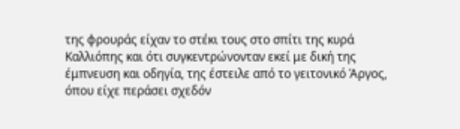της φρουράς είχαν το στέκι τους στο σπίτι της κυρά Καλλιόπης και ότι συγκεντρώνονταν εκεί με δική της έμπνευση και οδηγία, της έστειλε από το γειτονικό Άργος, όπου είχε περάσει σχεδόν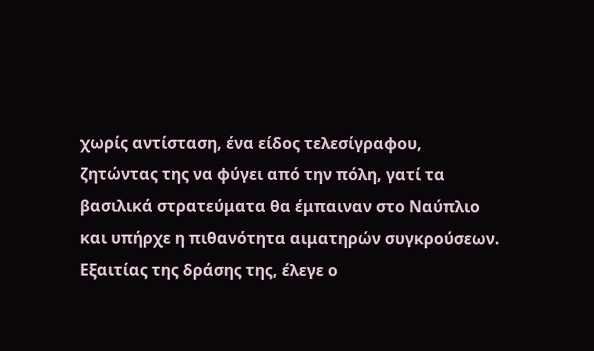χωρίς αντίσταση, ένα είδος τελεσίγραφου, ζητώντας της να φύγει από την πόλη, γατί τα βασιλικά στρατεύματα θα έμπαιναν στο Ναύπλιο και υπήρχε η πιθανότητα αιματηρών συγκρούσεων. Εξαιτίας της δράσης της, έλεγε ο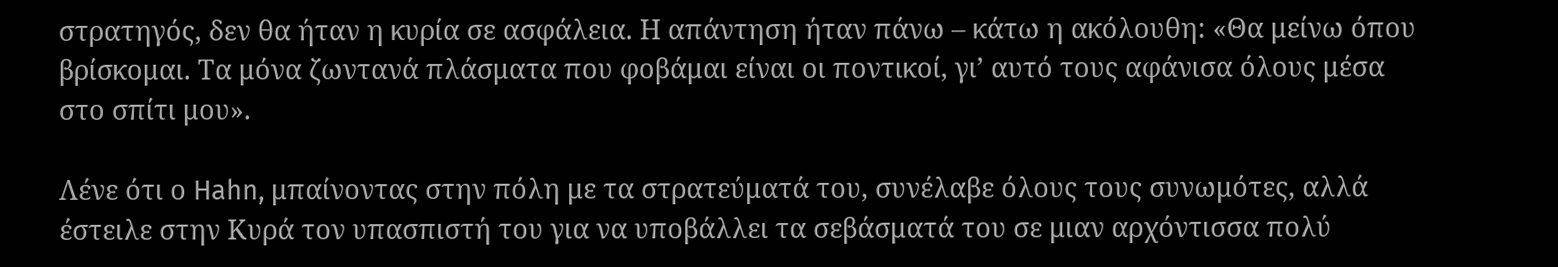στρατηγός, δεν θα ήταν η κυρία σε ασφάλεια. Η απάντηση ήταν πάνω – κάτω η ακόλουθη: «Θα μείνω όπου βρίσκομαι. Τα μόνα ζωντανά πλάσματα που φοβάμαι είναι οι ποντικοί, γι’ αυτό τους αφάνισα όλους μέσα στο σπίτι μου».

Λένε ότι ο Hahn, μπαίνοντας στην πόλη με τα στρατεύματά του, συνέλαβε όλους τους συνωμότες, αλλά έστειλε στην Κυρά τον υπασπιστή του για να υποβάλλει τα σεβάσματά του σε μιαν αρχόντισσα πολύ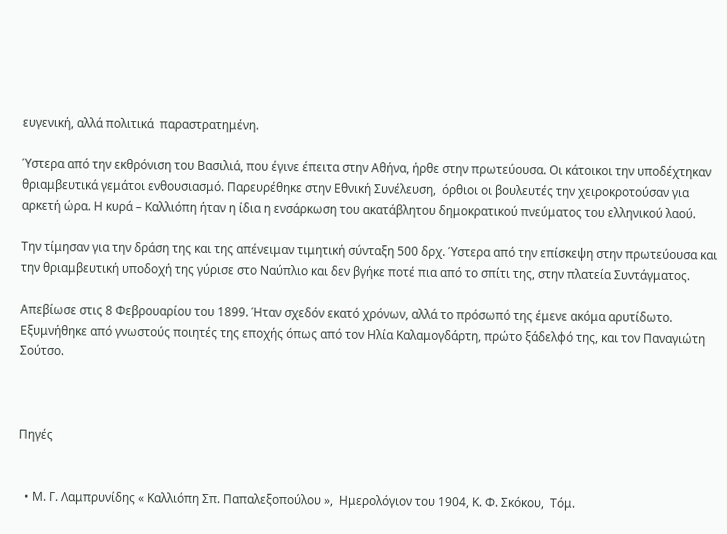ευγενική, αλλά πολιτικά  παραστρατημένη.

Ύστερα από την εκθρόνιση του Βασιλιά, που έγινε έπειτα στην Αθήνα, ήρθε στην πρωτεύουσα. Οι κάτοικοι την υποδέχτηκαν θριαμβευτικά γεμάτοι ενθουσιασμό. Παρευρέθηκε στην Εθνική Συνέλευση,  όρθιοι οι βουλευτές την χειροκροτούσαν για αρκετή ώρα. Η κυρά – Καλλιόπη ήταν η ίδια η ενσάρκωση του ακατάβλητου δημοκρατικού πνεύματος του ελληνικού λαού.

Την τίμησαν για την δράση της και της απένειμαν τιμητική σύνταξη 500 δρχ. Ύστερα από την επίσκεψη στην πρωτεύουσα και την θριαμβευτική υποδοχή της γύρισε στο Ναύπλιο και δεν βγήκε ποτέ πια από το σπίτι της, στην πλατεία Συντάγματος.

Απεβίωσε στις 8 Φεβρουαρίου του 1899. Ήταν σχεδόν εκατό χρόνων, αλλά το πρόσωπό της έμενε ακόμα αρυτίδωτο.  Εξυμνήθηκε από γνωστούς ποιητές της εποχής όπως από τον Ηλία Καλαμογδάρτη, πρώτο ξάδελφό της, και τον Παναγιώτη Σούτσο.



Πηγές


  • Μ. Γ. Λαμπρυνίδης « Καλλιόπη Σπ. Παπαλεξοπούλου »,  Ημερολόγιον του 1904, Κ. Φ. Σκόκου,  Τόμ.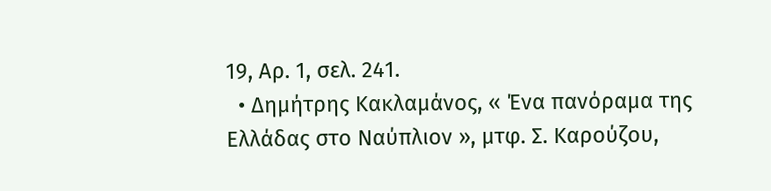19, Αρ. 1, σελ. 241.
  • Δημήτρης Κακλαμάνος, « Ένα πανόραμα της Ελλάδας στο Ναύπλιον », μτφ. Σ. Καρούζου,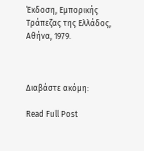Έκδοση, Εμπορικής Τράπεζας της Ελλάδος, Αθήνα, 1979.



Διαβάστε ακόμη:

Read Full Post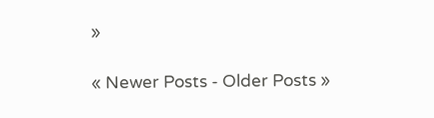»

« Newer Posts - Older Posts »